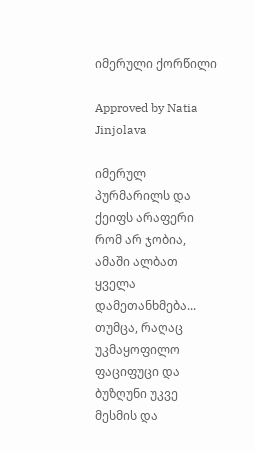იმერული ქორწილი

Approved by Natia Jinjolava

იმერულ პურმარილს და ქეიფს არაფერი რომ არ ჯობია, ამაში ალბათ ყველა დამეთანხმება... თუმცა, რაღაც უკმაყოფილო ფაციფუცი და ბუზღუნი უკვე მესმის და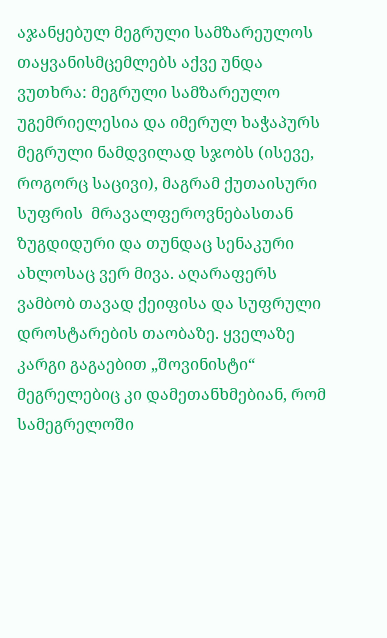აჯანყებულ მეგრული სამზარეულოს თაყვანისმცემლებს აქვე უნდა ვუთხრა: მეგრული სამზარეულო უგემრიელესია და იმერულ ხაჭაპურს მეგრული ნამდვილად სჯობს (ისევე, როგორც საცივი), მაგრამ ქუთაისური სუფრის  მრავალფეროვნებასთან ზუგდიდური და თუნდაც სენაკური ახლოსაც ვერ მივა. აღარაფერს ვამბობ თავად ქეიფისა და სუფრული დროსტარების თაობაზე. ყველაზე კარგი გაგაებით „შოვინისტი“ მეგრელებიც კი დამეთანხმებიან, რომ სამეგრელოში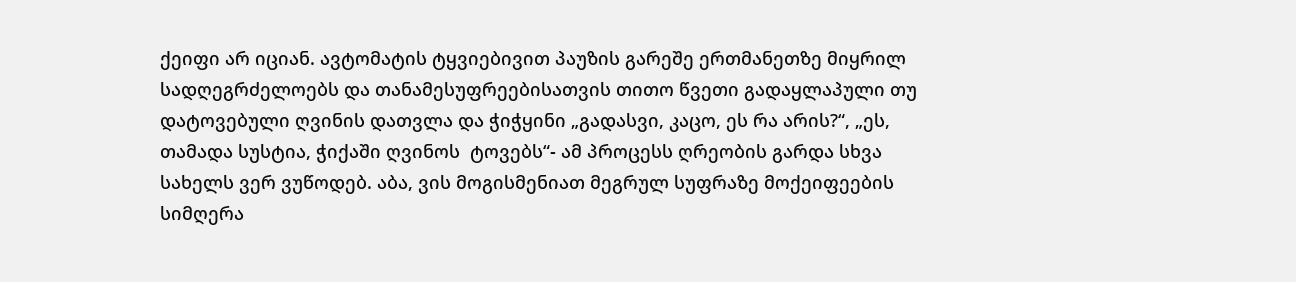ქეიფი არ იციან. ავტომატის ტყვიებივით პაუზის გარეშე ერთმანეთზე მიყრილ სადღეგრძელოებს და თანამესუფრეებისათვის თითო წვეთი გადაყლაპული თუ დატოვებული ღვინის დათვლა და ჭიჭყინი „გადასვი, კაცო, ეს რა არის?“, „ეს, თამადა სუსტია, ჭიქაში ღვინოს  ტოვებს“- ამ პროცესს ღრეობის გარდა სხვა სახელს ვერ ვუწოდებ. აბა, ვის მოგისმენიათ მეგრულ სუფრაზე მოქეიფეების სიმღერა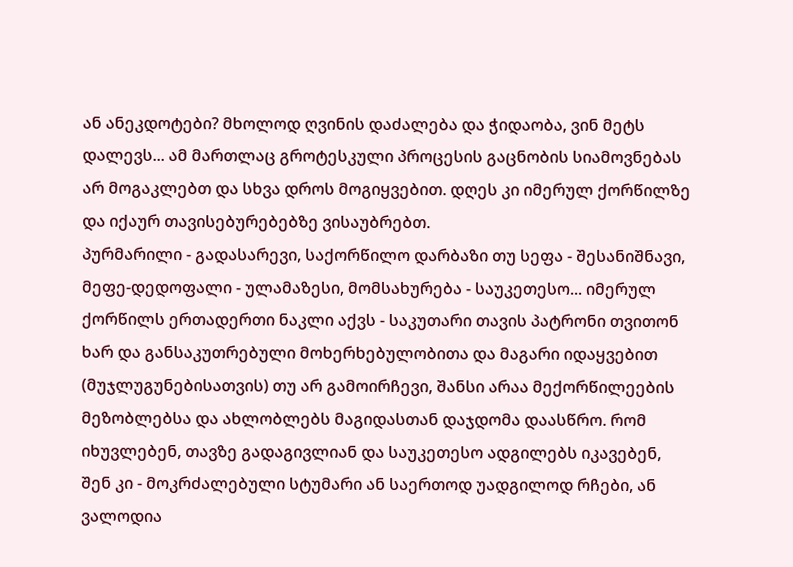ან ანეკდოტები? მხოლოდ ღვინის დაძალება და ჭიდაობა, ვინ მეტს დალევს... ამ მართლაც გროტესკული პროცესის გაცნობის სიამოვნებას არ მოგაკლებთ და სხვა დროს მოგიყვებით. დღეს კი იმერულ ქორწილზე და იქაურ თავისებურებებზე ვისაუბრებთ.
პურმარილი - გადასარევი, საქორწილო დარბაზი თუ სეფა - შესანიშნავი, მეფე-დედოფალი - ულამაზესი, მომსახურება - საუკეთესო... იმერულ ქორწილს ერთადერთი ნაკლი აქვს - საკუთარი თავის პატრონი თვითონ ხარ და განსაკუთრებული მოხერხებულობითა და მაგარი იდაყვებით (მუჯლუგუნებისათვის) თუ არ გამოირჩევი, შანსი არაა მექორწილეების მეზობლებსა და ახლობლებს მაგიდასთან დაჯდომა დაასწრო. რომ იხუვლებენ, თავზე გადაგივლიან და საუკეთესო ადგილებს იკავებენ, შენ კი - მოკრძალებული სტუმარი ან საერთოდ უადგილოდ რჩები, ან ვალოდია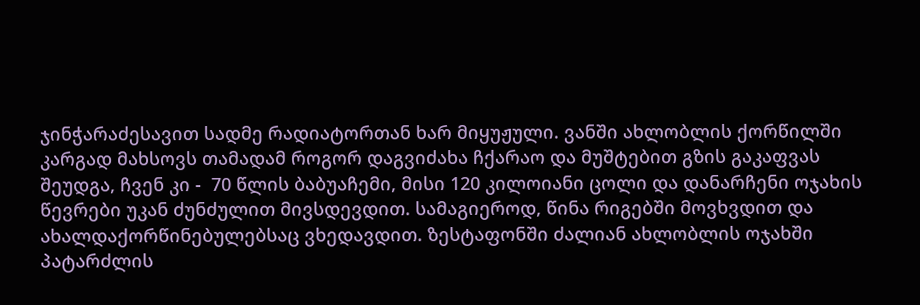ჯინჭარაძესავით სადმე რადიატორთან ხარ მიყუჟული. ვანში ახლობლის ქორწილში კარგად მახსოვს თამადამ როგორ დაგვიძახა ჩქარაო და მუშტებით გზის გაკაფვას შეუდგა, ჩვენ კი -  70 წლის ბაბუაჩემი, მისი 120 კილოიანი ცოლი და დანარჩენი ოჯახის წევრები უკან ძუნძულით მივსდევდით. სამაგიეროდ, წინა რიგებში მოვხვდით და ახალდაქორწინებულებსაც ვხედავდით. ზესტაფონში ძალიან ახლობლის ოჯახში პატარძლის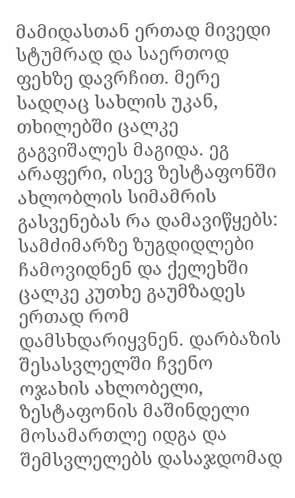მამიდასთან ერთად მივედი სტუმრად და საერთოდ ფეხზე დავრჩით. მერე სადღაც სახლის უკან, თხილებში ცალკე გაგვიშალეს მაგიდა. ეგ არაფერი, ისევ ზესტაფონში ახლობლის სიმამრის გასვენებას რა დამავიწყებს: სამძიმარზე ზუგდიდლები ჩამოვიდნენ და ქელეხში ცალკე კუთხე გაუმზადეს ერთად რომ დამსხდარიყვნენ. დარბაზის შესასვლელში ჩვენო ოჯახის ახლობელი, ზესტაფონის მაშინდელი მოსამართლე იდგა და შემსვლელებს დასაჯდომად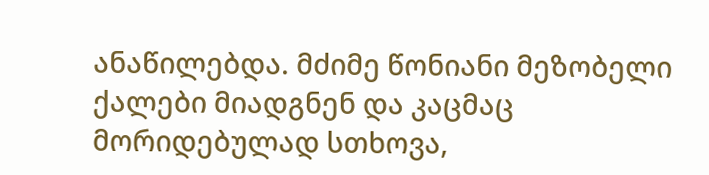ანაწილებდა. მძიმე წონიანი მეზობელი ქალები მიადგნენ და კაცმაც მორიდებულად სთხოვა,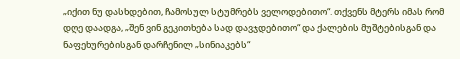„იქით ნუ დასხდებით, ჩამოსულ სტუმრებს ველოდებითო“. თქვენს მტერს იმას რომ დღე დაადგა, „შენ ვინ გეკითხება სად დავჯდებითო“ და ქალების მუშტებისგან და ნაფეხურებისგან დარჩენილ „სინიაკებს“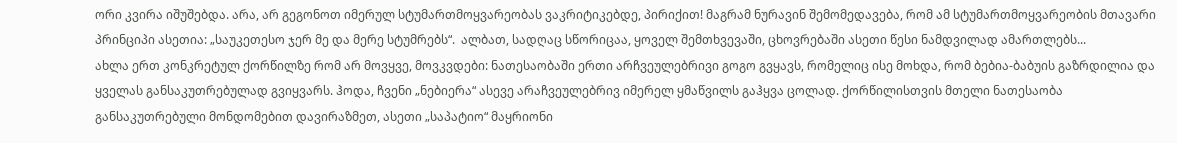ორი კვირა იშუშებდა. არა, არ გეგონოთ იმერულ სტუმართმოყვარეობას ვაკრიტიკებდე, პირიქით! მაგრამ ნურავინ შემომედავება, რომ ამ სტუმართმოყვარეობის მთავარი პრინციპი ასეთია: „საუკეთესო ჯერ მე და მერე სტუმრებს“.  ალბათ, სადღაც სწორიცაა, ყოველ შემთხვევაში, ცხოვრებაში ასეთი წესი ნამდვილად ამართლებს...
ახლა ერთ კონკრეტულ ქორწილზე რომ არ მოვყვე, მოვკვდები: ნათესაობაში ერთი არჩვეულებრივი გოგო გვყავს, რომელიც ისე მოხდა, რომ ბებია-ბაბუის გაზრდილია და ყველას განსაკუთრებულად გვიყვარს. ჰოდა, ჩვენი „ნებიერა“ ასევე არაჩვეულებრივ იმერელ ყმაწვილს გაჰყვა ცოლად. ქორწილისთვის მთელი ნათესაობა განსაკუთრებული მონდომებით დავირაზმეთ, ასეთი „საპატიო“ მაყრიონი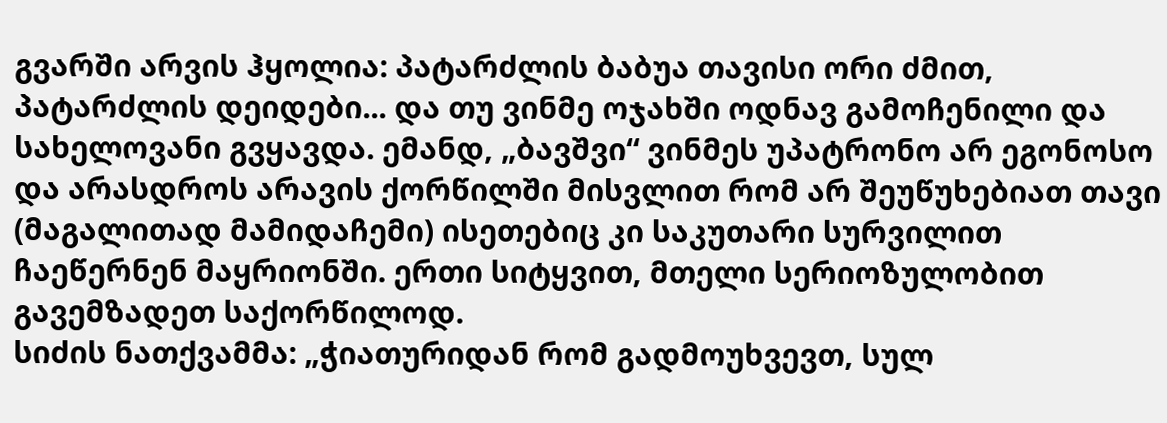გვარში არვის ჰყოლია: პატარძლის ბაბუა თავისი ორი ძმით,  პატარძლის დეიდები... და თუ ვინმე ოჯახში ოდნავ გამოჩენილი და სახელოვანი გვყავდა. ემანდ, „ბავშვი“ ვინმეს უპატრონო არ ეგონოსო და არასდროს არავის ქორწილში მისვლით რომ არ შეუწუხებიათ თავი (მაგალითად მამიდაჩემი) ისეთებიც კი საკუთარი სურვილით ჩაეწერნენ მაყრიონში. ერთი სიტყვით, მთელი სერიოზულობით გავემზადეთ საქორწილოდ.
სიძის ნათქვამმა: „ჭიათურიდან რომ გადმოუხვევთ, სულ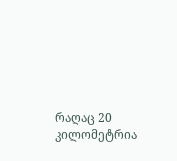რაღაც 20 კილომეტრია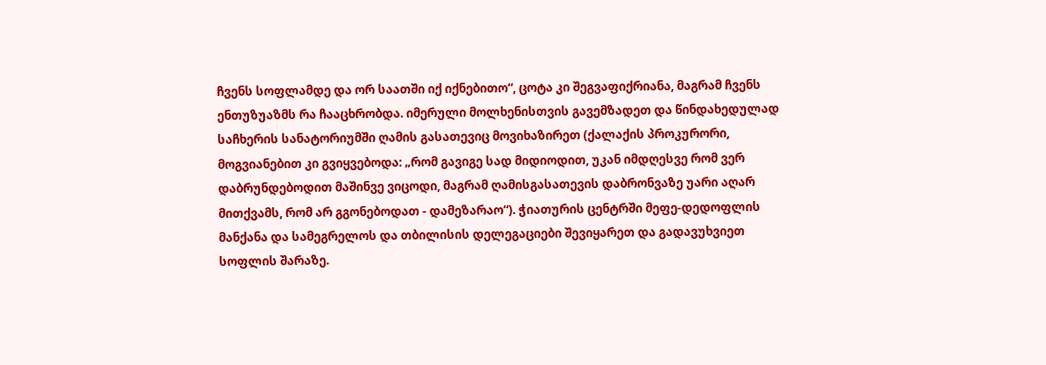ჩვენს სოფლამდე და ორ საათში იქ იქნებითო“, ცოტა კი შეგვაფიქრიანა, მაგრამ ჩვენს ენთუზუაზმს რა ჩააცხრობდა. იმერული მოლხენისთვის გავემზადეთ და წინდახედულად საჩხერის სანატორიუმში ღამის გასათევიც მოვიხაზირეთ (ქალაქის პროკურორი, მოგვიანებით კი გვიყვებოდა: „რომ გავიგე სად მიდიოდით, უკან იმდღესვე რომ ვერ დაბრუნდებოდით მაშინვე ვიცოდი, მაგრამ ღამისგასათევის დაბრონვაზე უარი აღარ მითქვამს, რომ არ გგონებოდათ - დამეზარაო“). ჭიათურის ცენტრში მეფე-დედოფლის მანქანა და სამეგრელოს და თბილისის დელეგაციები შევიყარეთ და გადავუხვიეთ სოფლის შარაზე.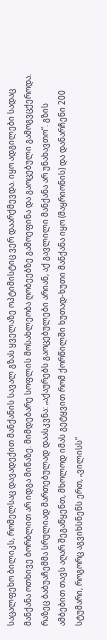საცალფეხო ბილიკს, რომელსაც დავადექით მანქანის სავალ გზას ყველაზე ოპტიმისტიც ვერ დაარქმევდა. იყო ადგილები სადაც მანქანა ოთხივე ბორბლით არ იდგა მიწაზე. მიმდებარე სოფლის მოსახლეობა ღობეებზე გამოეფინა და გაოცებული გამოგვცქეროდა. რაზეც ბაბუაჩემმა სრულიად მართებულად დაასკვნა: „აქაურებს გაოცებულები არიან, აქ გავლილი მანქანა არ უნახავთო“. გზის ამბებით თავს აღარ შეგაწყენთ, მხოლოდ იმას გეტყვით რომ ქორწილში ხუთად-ხუთი მანქანა იყო (მაყრიონის) და დანარჩენი 200 სტუმარი, როგორც აგვიხსნენს ერთ, „ვილისს“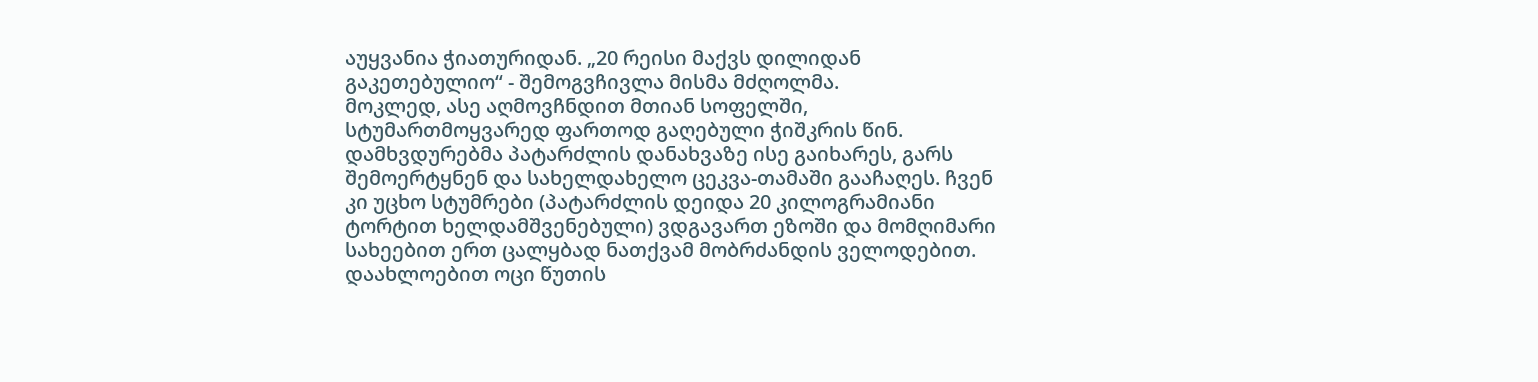აუყვანია ჭიათურიდან. „20 რეისი მაქვს დილიდან გაკეთებულიო“ - შემოგვჩივლა მისმა მძღოლმა.
მოკლედ, ასე აღმოვჩნდით მთიან სოფელში, სტუმართმოყვარედ ფართოდ გაღებული ჭიშკრის წინ. დამხვდურებმა პატარძლის დანახვაზე ისე გაიხარეს, გარს შემოერტყნენ და სახელდახელო ცეკვა-თამაში გააჩაღეს. ჩვენ კი უცხო სტუმრები (პატარძლის დეიდა 20 კილოგრამიანი ტორტით ხელდამშვენებული) ვდგავართ ეზოში და მომღიმარი სახეებით ერთ ცალყბად ნათქვამ მობრძანდის ველოდებით. დაახლოებით ოცი წუთის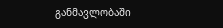განმავლობაში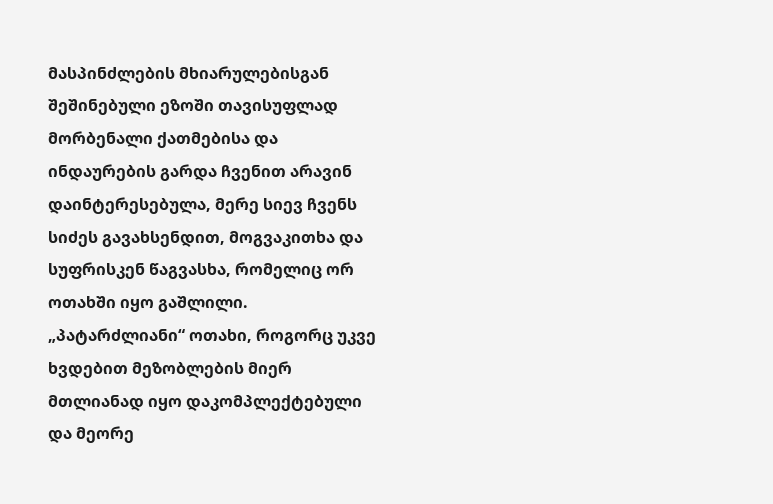მასპინძლების მხიარულებისგან შეშინებული ეზოში თავისუფლად მორბენალი ქათმებისა და ინდაურების გარდა ჩვენით არავინ დაინტერესებულა, მერე სიევ ჩვენს სიძეს გავახსენდით, მოგვაკითხა და სუფრისკენ წაგვასხა, რომელიც ორ ოთახში იყო გაშლილი. „პატარძლიანი“ ოთახი, როგორც უკვე ხვდებით მეზობლების მიერ მთლიანად იყო დაკომპლექტებული და მეორე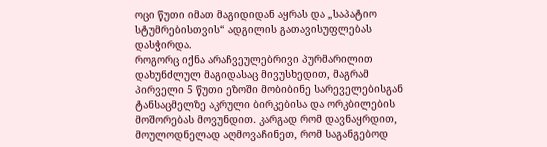ოცი წუთი იმათ მაგიდიდან აყრას და „საპატიო სტუმრებისთვის“ ადგილის გათავისუფლებას დასჭირდა.
როგორც იქნა არაჩვეულებრივი პურმარილით დახუნძლულ მაგიდასაც მივუსხედით, მაგრამ პირველი 5 წუთი ეზოში მობიბინე სარეველებისგან ტანსაცმელზე აკრული ბირკებისა და ორკბილების მოშორებას მოვუნდით. კარგად რომ დავნაყრდით, მოულოდნელად აღმოვაჩინეთ, რომ საგანგებოდ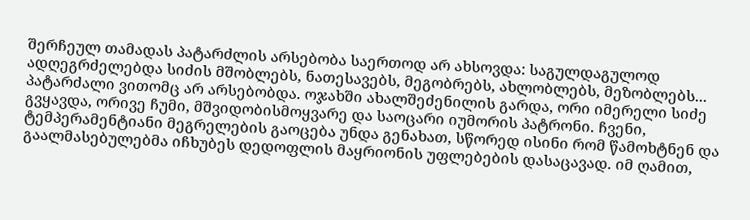შერჩეულ თამადას პატარძლის არსებობა საერთოდ არ ახსოვდა: საგულდაგულოდ ადღეგრძელებდა სიძის მშობლებს, ნათესავებს, მეგობრებს, ახლობლებს, მეზობლებს... პატარძალი ვითომც არ არსებობდა. ოჯახში ახალშეძენილის გარდა, ორი იმერელი სიძე გვყავდა, ორივე ჩუმი, მშვიდობისმოყვარე და საოცარი იუმორის პატრონი. ჩვენი, ტემპერამენტიანი მეგრელების გაოცება უნდა გენახათ, სწორედ ისინი რომ წამოხტნენ და გაალმასებულებმა იჩხუბეს დედოფლის მაყრიონის უფლებების დასაცავად. იმ ღამით,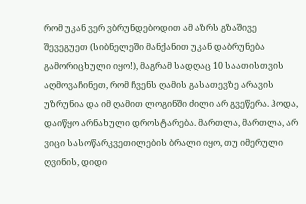რომ უკან ვერ ვბრუნდებოდით ამ აზრს გზაშივე შევეგუეთ (სიბნელეში მანქანით უკან დაბრუნება გამორიცხული იყო!), მაგრამ სადღაც 10 საათისთვის აღმოვაჩინეთ, რომ ჩვენს ღამის გასათევზე არავის უზრუნია და იმ ღამით ლოგინში ძილი არ გვეწერა. ჰოდა, დაიწყო არნახული დროსტარება. მართლა, მართლა, არ ვიცი სასოწარკვეთილების ბრალი იყო, თუ იმერული ღვინის, დიდი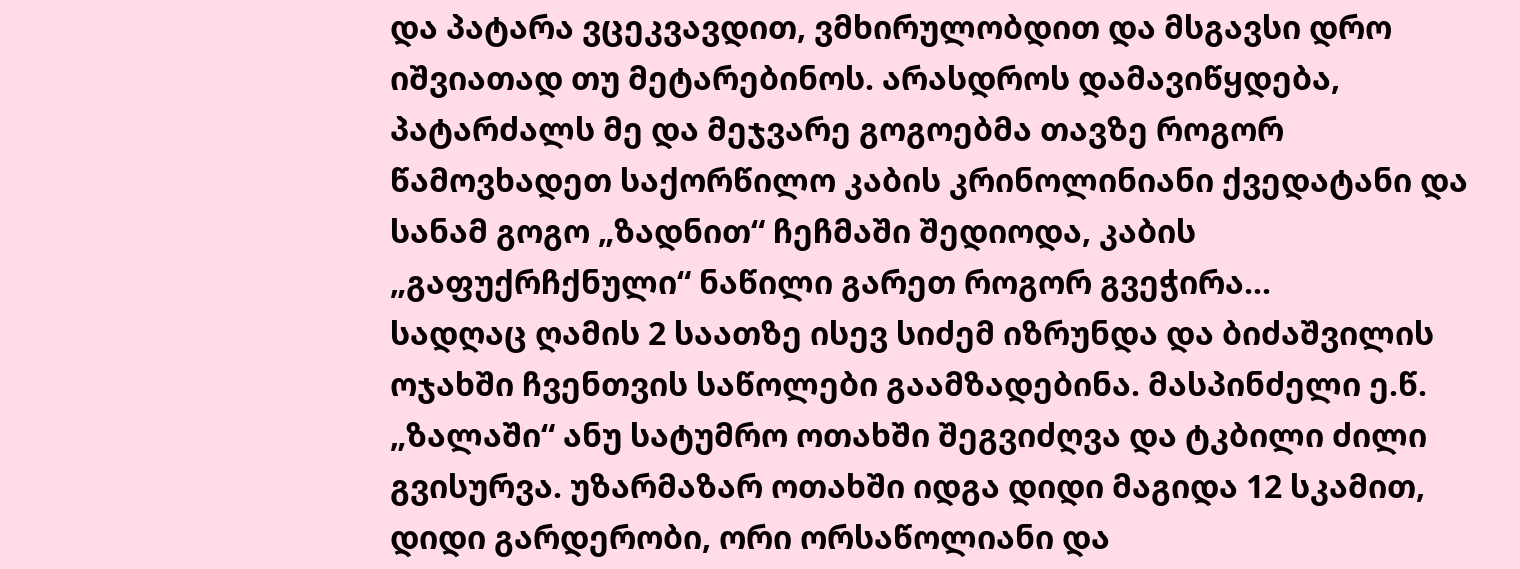და პატარა ვცეკვავდით, ვმხირულობდით და მსგავსი დრო იშვიათად თუ მეტარებინოს. არასდროს დამავიწყდება, პატარძალს მე და მეჯვარე გოგოებმა თავზე როგორ წამოვხადეთ საქორწილო კაბის კრინოლინიანი ქვედატანი და სანამ გოგო „ზადნით“ ჩეჩმაში შედიოდა, კაბის „გაფუქრჩქნული“ ნაწილი გარეთ როგორ გვეჭირა...
სადღაც ღამის 2 საათზე ისევ სიძემ იზრუნდა და ბიძაშვილის ოჯახში ჩვენთვის საწოლები გაამზადებინა. მასპინძელი ე.წ. „ზალაში“ ანუ სატუმრო ოთახში შეგვიძღვა და ტკბილი ძილი გვისურვა. უზარმაზარ ოთახში იდგა დიდი მაგიდა 12 სკამით, დიდი გარდერობი, ორი ორსაწოლიანი და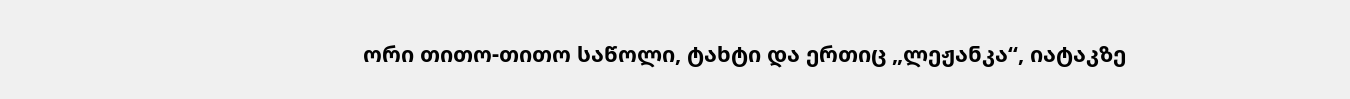ორი თითო-თითო საწოლი, ტახტი და ერთიც „ლეჟანკა“, იატაკზე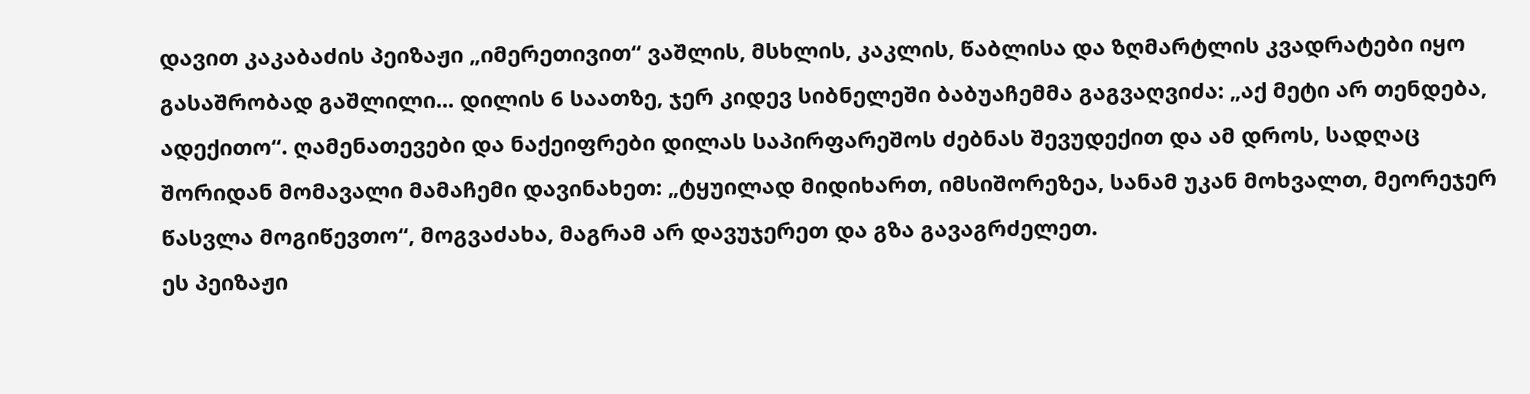დავით კაკაბაძის პეიზაჟი „იმერეთივით“ ვაშლის, მსხლის, კაკლის, წაბლისა და ზღმარტლის კვადრატები იყო გასაშრობად გაშლილი... დილის 6 საათზე, ჯერ კიდევ სიბნელეში ბაბუაჩემმა გაგვაღვიძა: „აქ მეტი არ თენდება, ადექითო“. ღამენათევები და ნაქეიფრები დილას საპირფარეშოს ძებნას შევუდექით და ამ დროს, სადღაც შორიდან მომავალი მამაჩემი დავინახეთ: „ტყუილად მიდიხართ, იმსიშორეზეა, სანამ უკან მოხვალთ, მეორეჯერ წასვლა მოგიწევთო“, მოგვაძახა, მაგრამ არ დავუჯერეთ და გზა გავაგრძელეთ.
ეს პეიზაჟი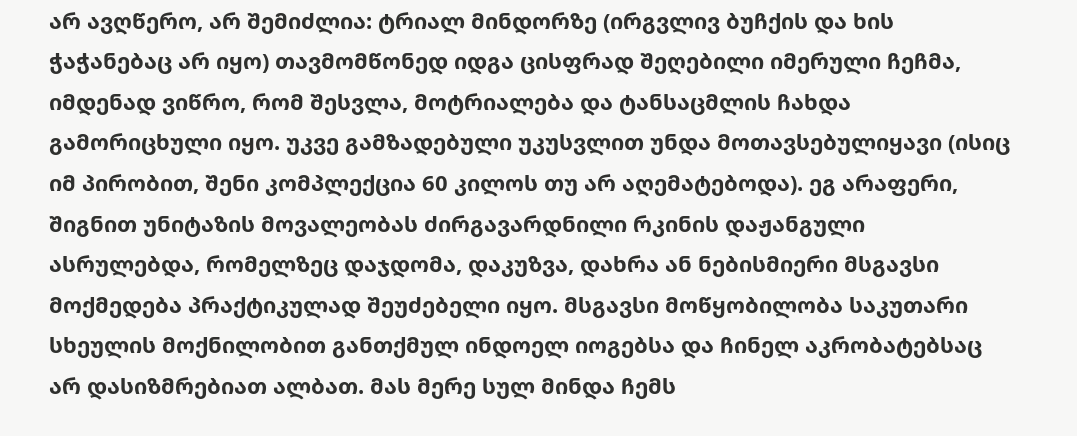არ ავღწერო, არ შემიძლია: ტრიალ მინდორზე (ირგვლივ ბუჩქის და ხის ჭაჭანებაც არ იყო) თავმომწონედ იდგა ცისფრად შეღებილი იმერული ჩეჩმა, იმდენად ვიწრო, რომ შესვლა, მოტრიალება და ტანსაცმლის ჩახდა გამორიცხული იყო. უკვე გამზადებული უკუსვლით უნდა მოთავსებულიყავი (ისიც იმ პირობით, შენი კომპლექცია 60 კილოს თუ არ აღემატებოდა). ეგ არაფერი, შიგნით უნიტაზის მოვალეობას ძირგავარდნილი რკინის დაჟანგული ასრულებდა, რომელზეც დაჯდომა, დაკუზვა, დახრა ან ნებისმიერი მსგავსი მოქმედება პრაქტიკულად შეუძებელი იყო. მსგავსი მოწყობილობა საკუთარი სხეულის მოქნილობით განთქმულ ინდოელ იოგებსა და ჩინელ აკრობატებსაც არ დასიზმრებიათ ალბათ. მას მერე სულ მინდა ჩემს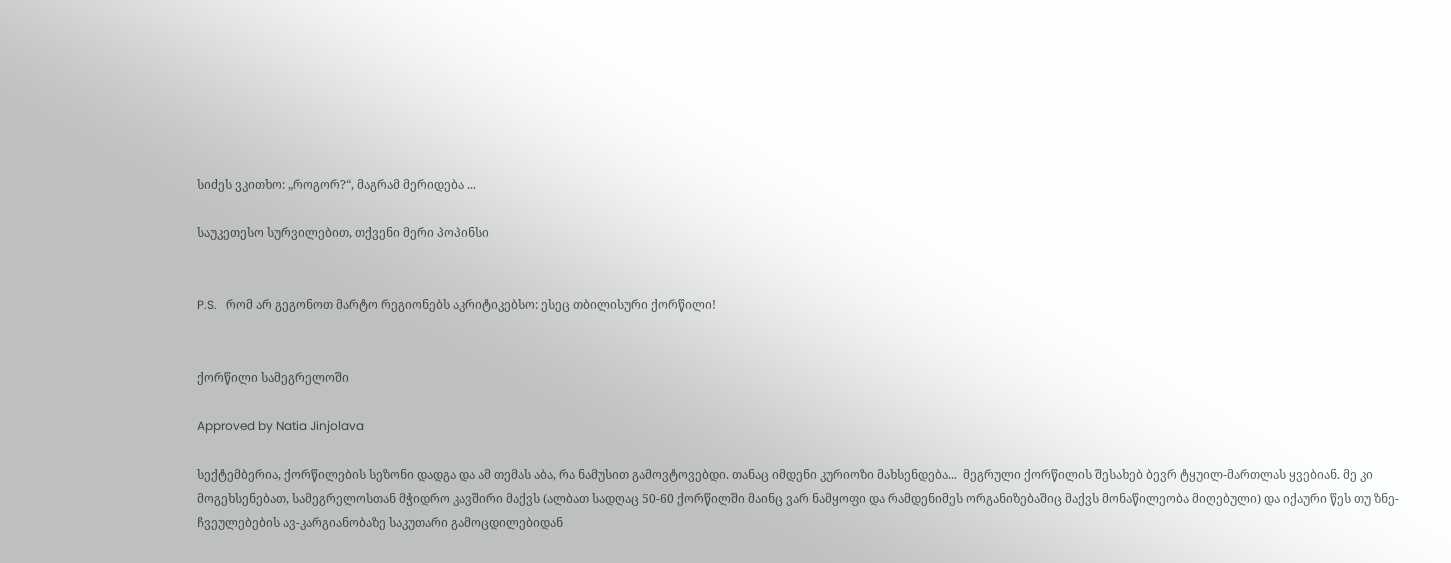სიძეს ვკითხო: „როგორ?“, მაგრამ მერიდება ...

საუკეთესო სურვილებით, თქვენი მერი პოპინსი


P.S.   რომ არ გეგონოთ მარტო რეგიონებს აკრიტიკებსო: ესეც თბილისური ქორწილი!


ქორწილი სამეგრელოში

Approved by Natia Jinjolava

სექტემბერია, ქორწილების სეზონი დადგა და ამ თემას აბა, რა ნამუსით გამოვტოვებდი. თანაც იმდენი კურიოზი მახსენდება...  მეგრული ქორწილის შესახებ ბევრ ტყუილ-მართლას ყვებიან. მე კი მოგეხსენებათ, სამეგრელოსთან მჭიდრო კავშირი მაქვს (ალბათ სადღაც 50-60 ქორწილში მაინც ვარ ნამყოფი და რამდენიმეს ორგანიზებაშიც მაქვს მონაწილეობა მიღებული) და იქაური წეს თუ ზნე-ჩვეულებების ავ-კარგიანობაზე საკუთარი გამოცდილებიდან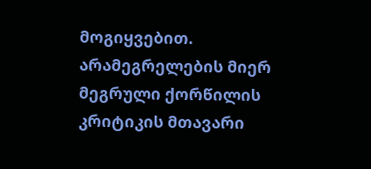მოგიყვებით. არამეგრელების მიერ მეგრული ქორწილის კრიტიკის მთავარი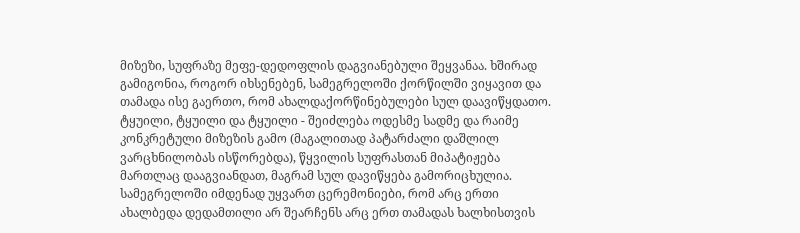მიზეზი, სუფრაზე მეფე-დედოფლის დაგვიანებული შეყვანაა. ხშირად გამიგონია, როგორ იხსენებენ, სამეგრელოში ქორწილში ვიყავით და თამადა ისე გაერთო, რომ ახალდაქორწინებულები სულ დაავიწყდათო. ტყუილი, ტყუილი და ტყუილი - შეიძლება ოდესმე სადმე და რაიმე კონკრეტული მიზეზის გამო (მაგალითად პატარძალი დაშლილ ვარცხნილობას ისწორებდა), წყვილის სუფრასთან მიპატიჟება მართლაც დააგვიანდათ, მაგრამ სულ დავიწყება გამორიცხულია. სამეგრელოში იმდენად უყვართ ცერემონიები, რომ არც ერთი ახალბედა დედამთილი არ შეარჩენს არც ერთ თამადას ხალხისთვის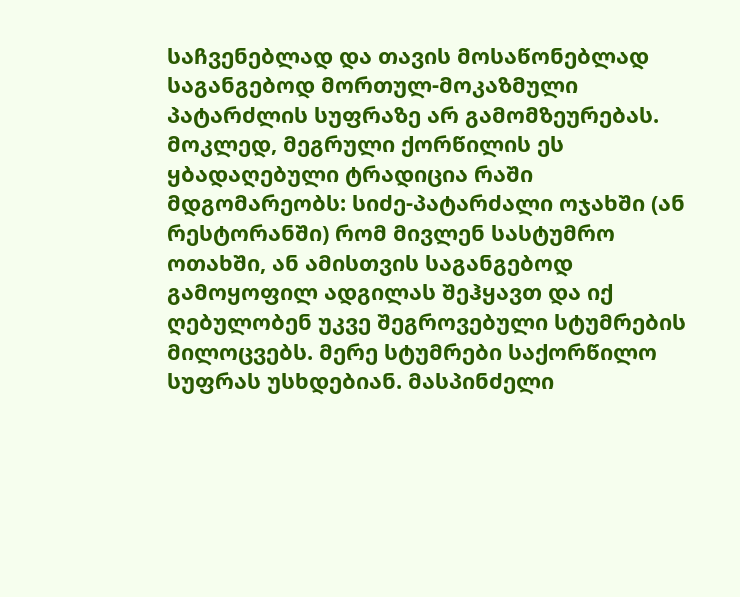საჩვენებლად და თავის მოსაწონებლად საგანგებოდ მორთულ-მოკაზმული პატარძლის სუფრაზე არ გამომზეურებას.
მოკლედ, მეგრული ქორწილის ეს ყბადაღებული ტრადიცია რაში მდგომარეობს: სიძე-პატარძალი ოჯახში (ან რესტორანში) რომ მივლენ სასტუმრო ოთახში, ან ამისთვის საგანგებოდ გამოყოფილ ადგილას შეჰყავთ და იქ ღებულობენ უკვე შეგროვებული სტუმრების მილოცვებს. მერე სტუმრები საქორწილო სუფრას უსხდებიან. მასპინძელი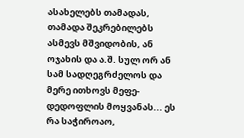ასახელებს თამადას, თამადა შეკრებილებს ასმევს მშვიდობის, ან ოჯახის და ა.შ. სულ ორ ან სამ სადღეგრძელოს და მერე ითხოვს მეფე-დედოფლის მოყვანას... ეს რა საჭიროაო,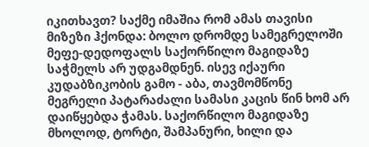იკითხავთ? საქმე იმაშია რომ ამას თავისი მიზეზი ჰქონდა: ბოლო დრომდე სამეგრელოში მეფე-დედოფალს საქორწილო მაგიდაზე საჭმელს არ უდგამდნენ. ისევ იქაური კუდაბზიკობის გამო - აბა, თავმომწონე მეგრელი პატარაძალი სამასი კაცის წინ ხომ არ დაიწყებდა ჭამას. საქორწილო მაგიდაზე მხოლოდ, ტორტი, შამპანური, ხილი და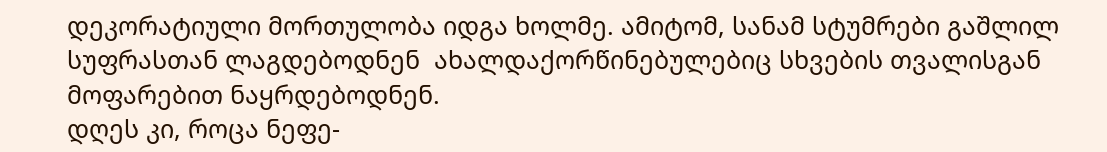დეკორატიული მორთულობა იდგა ხოლმე. ამიტომ, სანამ სტუმრები გაშლილ სუფრასთან ლაგდებოდნენ  ახალდაქორწინებულებიც სხვების თვალისგან მოფარებით ნაყრდებოდნენ.
დღეს კი, როცა ნეფე-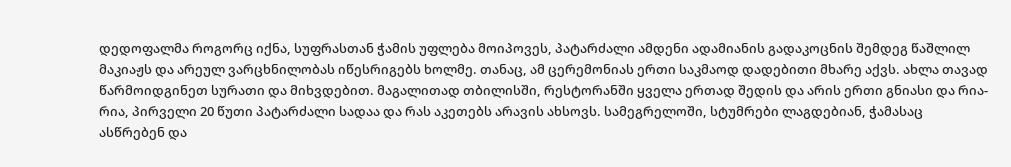დედოფალმა როგორც იქნა, სუფრასთან ჭამის უფლება მოიპოვეს, პატარძალი ამდენი ადამიანის გადაკოცნის შემდეგ წაშლილ მაკიაჟს და არეულ ვარცხნილობას იწესრიგებს ხოლმე. თანაც, ამ ცერემონიას ერთი საკმაოდ დადებითი მხარე აქვს. ახლა თავად წარმოიდგინეთ სურათი და მიხვდებით. მაგალითად თბილისში, რესტორანში ყველა ერთად შედის და არის ერთი გნიასი და რია-რია, პირველი 20 წუთი პატარძალი სადაა და რას აკეთებს არავის ახსოვს. სამეგრელოში, სტუმრები ლაგდებიან, ჭამასაც ასწრებენ და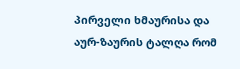პირველი ხმაურისა და აურ-ზაურის ტალღა რომ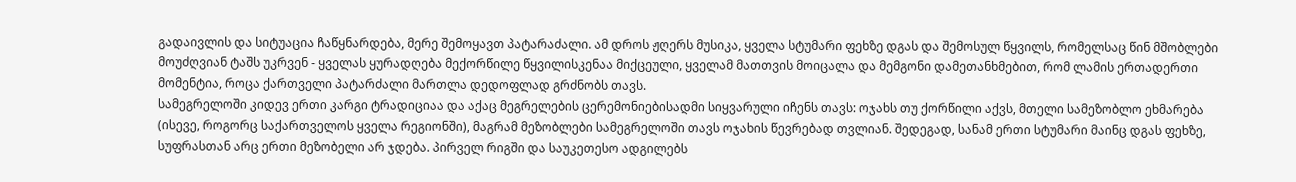გადაივლის და სიტუაცია ჩაწყნარდება, მერე შემოყავთ პატარაძალი. ამ დროს ჟღერს მუსიკა, ყველა სტუმარი ფეხზე დგას და შემოსულ წყვილს, რომელსაც წინ მშობლები მოუძღვიან ტაშს უკრვენ - ყველას ყურადღება მექორწილე წყვილისკენაა მიქცეული, ყველამ მათთვის მოიცალა და მემგონი დამეთანხმებით, რომ ლამის ერთადერთი მომენტია, როცა ქართველი პატარძალი მართლა დედოფლად გრძნობს თავს.
სამეგრელოში კიდევ ერთი კარგი ტრადიციაა და აქაც მეგრელების ცერემონიებისადმი სიყვარული იჩენს თავს: ოჯახს თუ ქორწილი აქვს, მთელი სამეზობლო ეხმარება (ისევე, როგორც საქართველოს ყველა რეგიონში), მაგრამ მეზობლები სამეგრელოში თავს ოჯახის წევრებად თვლიან. შედეგად, სანამ ერთი სტუმარი მაინც დგას ფეხზე, სუფრასთან არც ერთი მეზობელი არ ჯდება. პირველ რიგში და საუკეთესო ადგილებს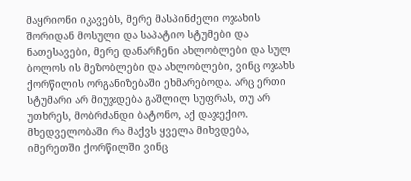მაყრიონი იკავებს, მერე მასპინძელი ოჯახის შორიდან მოსული და საპატიო სტუმები და ნათესავები, მერე დანარჩენი ახლობლები და სულ ბოლოს ის მეზობლები და ახლობლები, ვინც ოჯახს ქორწილის ორგანიზებაში ეხმარებოდა. არც ერთი სტუმარი არ მიუჯდება გაშლილ სუფრას, თუ არ უთხრეს, მობრძანდი ბატონო, აქ დაჯექიო. მხედველობაში რა მაქვს ყველა მიხვდება, იმერეთში ქორწილში ვინც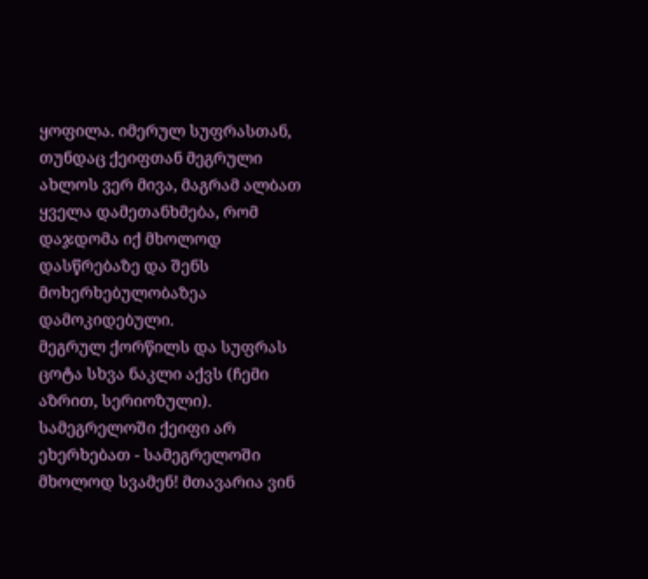ყოფილა. იმერულ სუფრასთან, თუნდაც ქეიფთან მეგრული ახლოს ვერ მივა, მაგრამ ალბათ ყველა დამეთანხმება, რომ დაჯდომა იქ მხოლოდ დასწრებაზე და შენს მოხერხებულობაზეა დამოკიდებული.
მეგრულ ქორწილს და სუფრას ცოტა სხვა ნაკლი აქვს (ჩემი აზრით, სერიოზული). სამეგრელოში ქეიფი არ ეხერხებათ - სამეგრელოში მხოლოდ სვამენ! მთავარია ვინ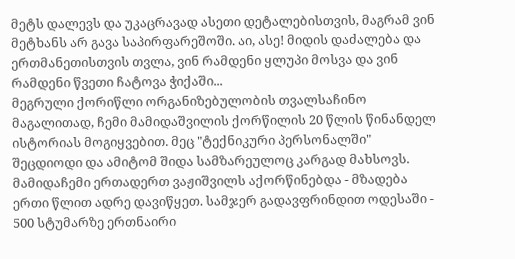მეტს დალევს და უკაცრავად ასეთი დეტალებისთვის, მაგრამ ვინ მეტხანს არ გავა საპირფარეშოში. აი, ასე! მიდის დაძალება და ერთმანეთისთვის თვლა, ვინ რამდენი ყლუპი მოსვა და ვინ რამდენი წვეთი ჩატოვა ჭიქაში...
მეგრული ქორიწლი ორგანიზებულობის თვალსაჩინო მაგალითად, ჩემი მამიდაშვილის ქორწილის 20 წლის წინანდელ ისტორიას მოგიყვებით. მეც "ტექნიკური პერსონალში" შეცდიოდი და ამიტომ შიდა სამზარეულოც კარგად მახსოვს.
მამიდაჩემი ერთადერთ ვაჟიშვილს აქორწინებდა - მზადება ერთი წლით ადრე დავიწყეთ. სამჯერ გადავფრინდით ოდესაში - 500 სტუმარზე ერთნაირი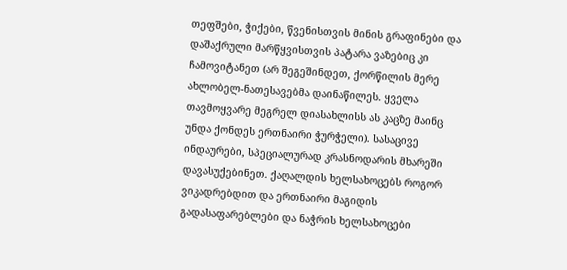თეფშები, ჭიქები, წვენისთვის მინის გრაფინები და დაშაქრული მარწყვისთვის პატარა ვაზებიც კი ჩამოვიტანეთ (არ შეგეშინდეთ, ქორწილის მერე ახლობელ-ნათესავებმა დაინაწილეს. ყველა თავმოყვარე მეგრელ დიასახლისს ას კაცზე მაინც უნდა ქონდეს ერთნაირი ჭურჭელი). სასაცივე ინდაურები, სპეციალურად კრასნოდარის მხარეში დავასუქებინეთ. ქაღალდის ხელსახოცებს როგორ ვიკადრებდით და ერთნაირი მაგიდის გადასაფარებლები და ნაჭრის ხელსახოცები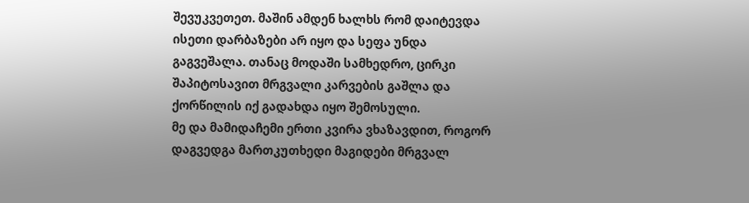შევუკვეთეთ. მაშინ ამდენ ხალხს რომ დაიტევდა ისეთი დარბაზები არ იყო და სეფა უნდა გაგვეშალა. თანაც მოდაში სამხედრო, ცირკი შაპიტოსავით მრგვალი კარვების გაშლა და ქორწილის იქ გადახდა იყო შემოსული.
მე და მამიდაჩემი ერთი კვირა ვხაზავდით, როგორ დაგვედგა მართკუთხედი მაგიდები მრგვალ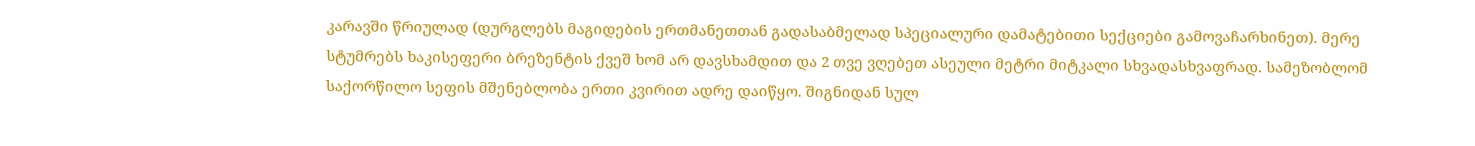კარავში წრიულად (დურგლებს მაგიდების ერთმანეთთან გადასაბმელად სპეციალური დამატებითი სექციები გამოვაჩარხინეთ). მერე სტუმრებს ხაკისეფერი ბრეზენტის ქვეშ ხომ არ დავსხამდით და 2 თვე ვღებეთ ასეული მეტრი მიტკალი სხვადასხვაფრად. სამეზობლომ საქორწილო სეფის მშენებლობა ერთი კვირით ადრე დაიწყო. შიგნიდან სულ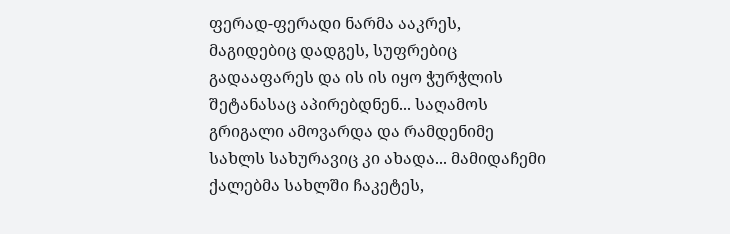ფერად-ფერადი ნარმა ააკრეს, მაგიდებიც დადგეს, სუფრებიც გადააფარეს და ის ის იყო ჭურჭლის შეტანასაც აპირებდნენ... საღამოს გრიგალი ამოვარდა და რამდენიმე სახლს სახურავიც კი ახადა... მამიდაჩემი ქალებმა სახლში ჩაკეტეს,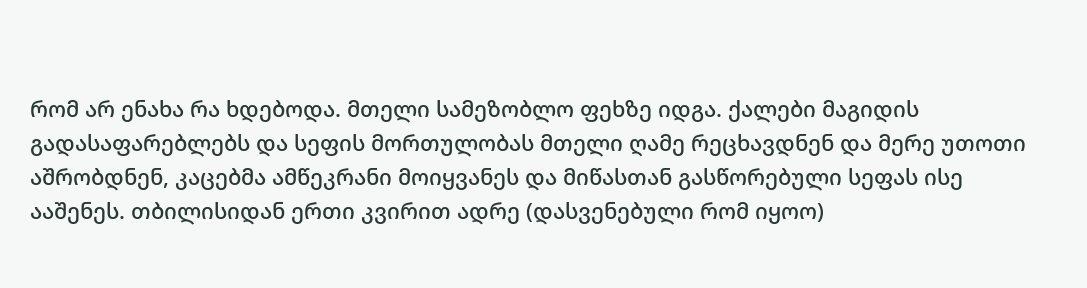რომ არ ენახა რა ხდებოდა. მთელი სამეზობლო ფეხზე იდგა. ქალები მაგიდის გადასაფარებლებს და სეფის მორთულობას მთელი ღამე რეცხავდნენ და მერე უთოთი აშრობდნენ, კაცებმა ამწეკრანი მოიყვანეს და მიწასთან გასწორებული სეფას ისე ააშენეს. თბილისიდან ერთი კვირით ადრე (დასვენებული რომ იყოო)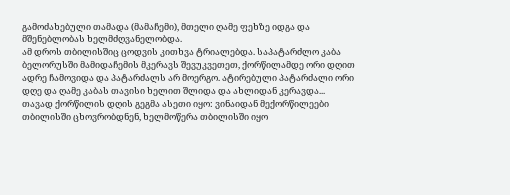გამოძახებული თამადა (მამაჩემი), მთელი ღამე ფეხზე იდგა და მშენებლობას ხელმძღვანელობდა.
ამ დროს თბილისშიც ცოდვის კითხვა ტრიალებდა. საპატარძლო კაბა ბელორუსში მამიდაჩემის მკერავს შევუკვეთეთ, ქორწილამდე ორი დღით ადრე ჩამოვიდა და პატარძალს არ მოერგო. ატირებული პატარძალი ორი დღე და ღამე კაბას თავისი ხელით შლიდა და ახლიდან კერავდა...
თავად ქორწილის დღის გეგმა ასეთი იყო: ვინაიდან მექორწილეები თბილისში ცხოვრობდნენ, ხელმოწერა თბილისში იყო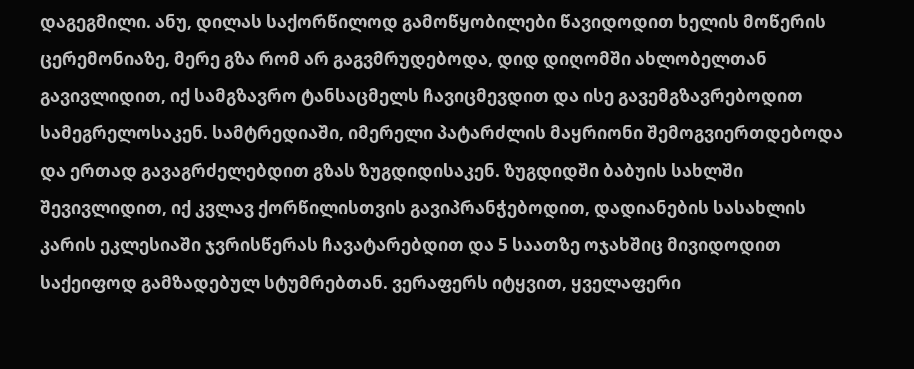დაგეგმილი. ანუ, დილას საქორწილოდ გამოწყობილები წავიდოდით ხელის მოწერის ცერემონიაზე, მერე გზა რომ არ გაგვმრუდებოდა, დიდ დიღომში ახლობელთან გავივლიდით, იქ სამგზავრო ტანსაცმელს ჩავიცმევდით და ისე გავემგზავრებოდით სამეგრელოსაკენ. სამტრედიაში, იმერელი პატარძლის მაყრიონი შემოგვიერთდებოდა და ერთად გავაგრძელებდით გზას ზუგდიდისაკენ. ზუგდიდში ბაბუის სახლში შევივლიდით, იქ კვლავ ქორწილისთვის გავიპრანჭებოდით, დადიანების სასახლის კარის ეკლესიაში ჯვრისწერას ჩავატარებდით და 5 საათზე ოჯახშიც მივიდოდით საქეიფოდ გამზადებულ სტუმრებთან. ვერაფერს იტყვით, ყველაფერი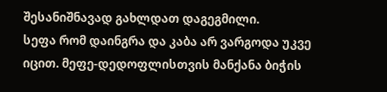შესანიშნავად გახლდათ დაგეგმილი.
სეფა რომ დაინგრა და კაბა არ ვარგოდა უკვე იცით. მეფე-დედოფლისთვის მანქანა ბიჭის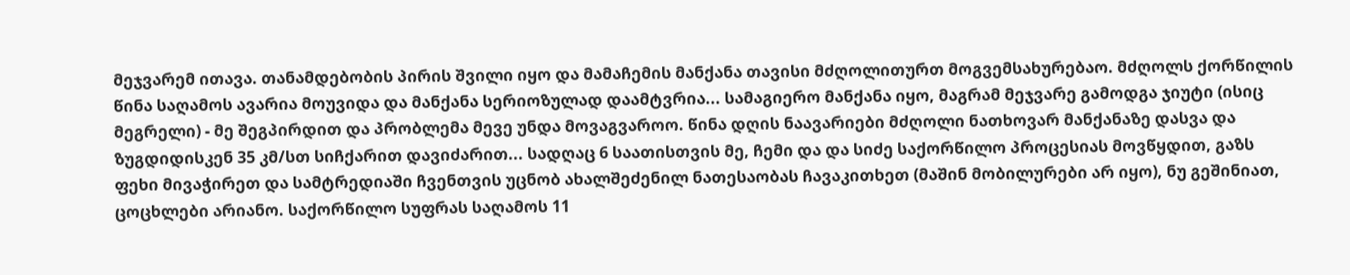მეჯვარემ ითავა. თანამდებობის პირის შვილი იყო და მამაჩემის მანქანა თავისი მძღოლითურთ მოგვემსახურებაო. მძღოლს ქორწილის წინა საღამოს ავარია მოუვიდა და მანქანა სერიოზულად დაამტვრია... სამაგიერო მანქანა იყო, მაგრამ მეჯვარე გამოდგა ჯიუტი (ისიც მეგრელი) - მე შეგპირდით და პრობლემა მევე უნდა მოვაგვაროო. წინა დღის ნაავარიები მძღოლი ნათხოვარ მანქანაზე დასვა და ზუგდიდისკენ 35 კმ/სთ სიჩქარით დავიძარით... სადღაც 6 საათისთვის მე, ჩემი და და სიძე საქორწილო პროცესიას მოვწყდით, გაზს ფეხი მივაჭირეთ და სამტრედიაში ჩვენთვის უცნობ ახალშეძენილ ნათესაობას ჩავაკითხეთ (მაშინ მობილურები არ იყო), ნუ გეშინიათ, ცოცხლები არიანო. საქორწილო სუფრას საღამოს 11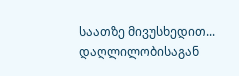საათზე მივუსხედით... დაღლილობისაგან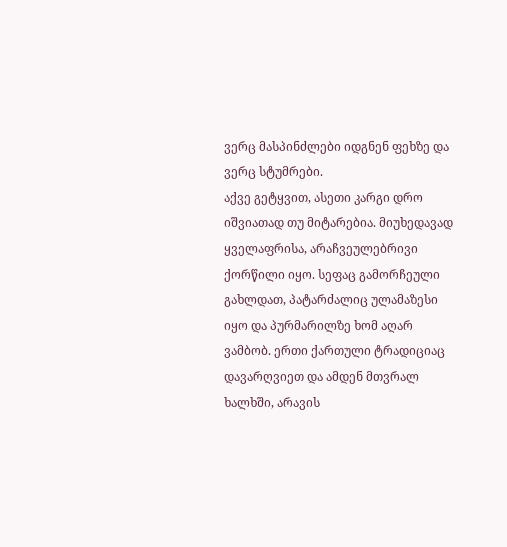ვერც მასპინძლები იდგნენ ფეხზე და ვერც სტუმრები.
აქვე გეტყვით, ასეთი კარგი დრო იშვიათად თუ მიტარებია. მიუხედავად ყველაფრისა, არაჩვეულებრივი ქორწილი იყო. სეფაც გამორჩეული გახლდათ, პატარძალიც ულამაზესი იყო და პურმარილზე ხომ აღარ ვამბობ. ერთი ქართული ტრადიციაც დავარღვიეთ და ამდენ მთვრალ ხალხში, არავის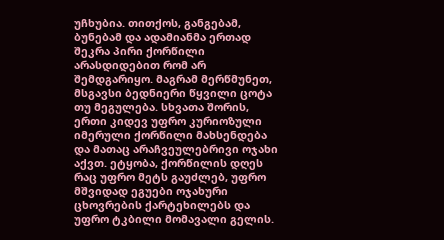უჩხუბია. თითქოს, განგებამ, ბუნებამ და ადამიანმა ერთად შეკრა პირი ქორწილი არასდიდებით რომ არ შემდგარიყო. მაგრამ მერწმუნეთ, მსგავსი ბედნიერი წყვილი ცოტა თუ მეგულება. სხვათა შორის, ერთი კიდევ უფრო კურიოზული იმერული ქორწილი მახსენდება და მათაც არაჩვეულებრივი ოჯახი აქვთ. ეტყობა, ქორწილის დღეს რაც უფრო მეტს გაუძლებ, უფრო მშვიდად ეგუები ოჯახური ცხოვრების ქარტეხილებს და უფრო ტკბილი მომავალი გელის.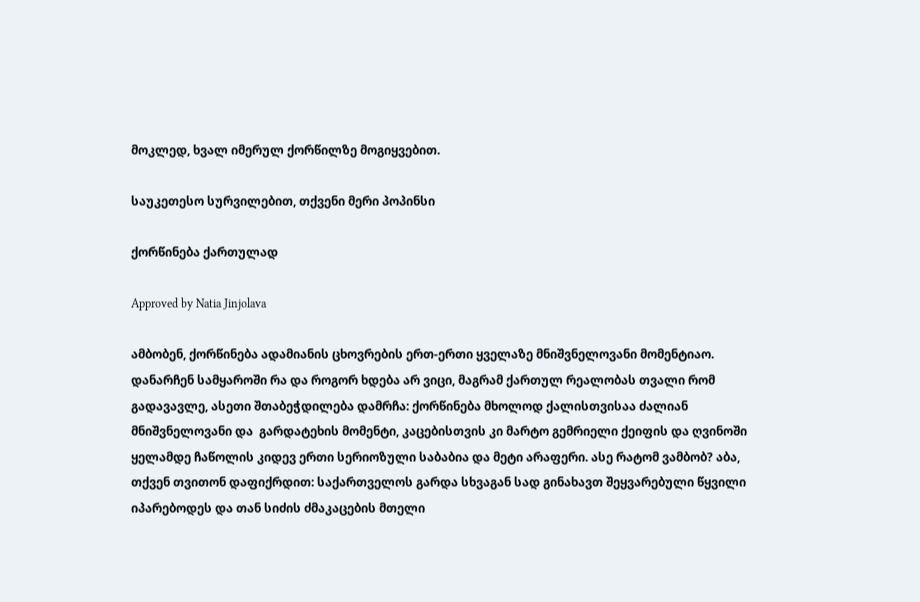მოკლედ, ხვალ იმერულ ქორწილზე მოგიყვებით.

საუკეთესო სურვილებით, თქვენი მერი პოპინსი

ქორწინება ქართულად

Approved by Natia Jinjolava

ამბობენ, ქორწინება ადამიანის ცხოვრების ერთ-ერთი ყველაზე მნიშვნელოვანი მომენტიაო. დანარჩენ სამყაროში რა და როგორ ხდება არ ვიცი, მაგრამ ქართულ რეალობას თვალი რომ გადავავლე, ასეთი შთაბეჭდილება დამრჩა: ქორწინება მხოლოდ ქალისთვისაა ძალიან მნიშვნელოვანი და  გარდატეხის მომენტი, კაცებისთვის კი მარტო გემრიელი ქეიფის და ღვინოში ყელამდე ჩაწოლის კიდევ ერთი სერიოზული საბაბია და მეტი არაფერი. ასე რატომ ვამბობ? აბა, თქვენ თვითონ დაფიქრდით: საქართველოს გარდა სხვაგან სად გინახავთ შეყვარებული წყვილი იპარებოდეს და თან სიძის ძმაკაცების მთელი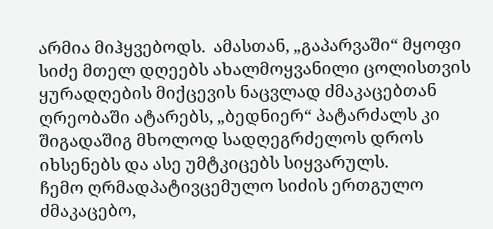არმია მიჰყვებოდს.  ამასთან, „გაპარვაში“ მყოფი სიძე მთელ დღეებს ახალმოყვანილი ცოლისთვის ყურადღების მიქცევის ნაცვლად ძმაკაცებთან ღრეობაში ატარებს, „ბედნიერ“ პატარძალს კი შიგადაშიგ მხოლოდ სადღეგრძელოს დროს იხსენებს და ასე უმტკიცებს სიყვარულს.
ჩემო ღრმადპატივცემულო სიძის ერთგულო ძმაკაცებო,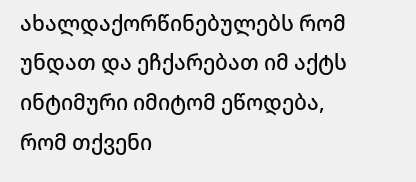ახალდაქორწინებულებს რომ უნდათ და ეჩქარებათ იმ აქტს ინტიმური იმიტომ ეწოდება, რომ თქვენი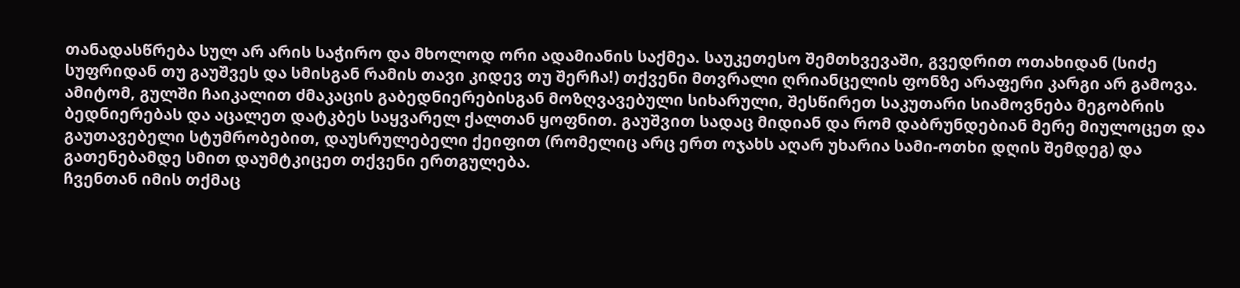თანადასწრება სულ არ არის საჭირო და მხოლოდ ორი ადამიანის საქმეა. საუკეთესო შემთხვევაში, გვედრით ოთახიდან (სიძე სუფრიდან თუ გაუშვეს და სმისგან რამის თავი კიდევ თუ შერჩა!) თქვენი მთვრალი ღრიანცელის ფონზე არაფერი კარგი არ გამოვა. ამიტომ, გულში ჩაიკალით ძმაკაცის გაბედნიერებისგან მოზღვავებული სიხარული, შესწირეთ საკუთარი სიამოვნება მეგობრის ბედნიერებას და აცალეთ დატკბეს საყვარელ ქალთან ყოფნით. გაუშვით სადაც მიდიან და რომ დაბრუნდებიან მერე მიულოცეთ და გაუთავებელი სტუმრობებით, დაუსრულებელი ქეიფით (რომელიც არც ერთ ოჯახს აღარ უხარია სამი-ოთხი დღის შემდეგ) და გათენებამდე სმით დაუმტკიცეთ თქვენი ერთგულება.
ჩვენთან იმის თქმაც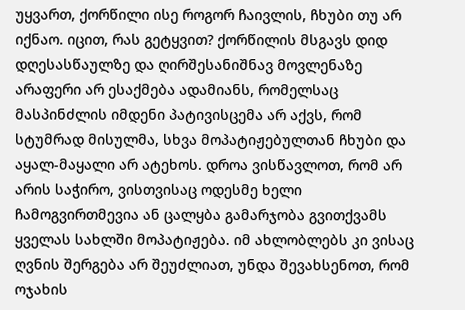უყვართ, ქორწილი ისე როგორ ჩაივლის, ჩხუბი თუ არ იქნაო. იცით, რას გეტყვით? ქორწილის მსგავს დიდ დღესასწაულზე და ღირშესანიშნავ მოვლენაზე არაფერი არ ესაქმება ადამიანს, რომელსაც მასპინძლის იმდენი პატივისცემა არ აქვს, რომ სტუმრად მისულმა, სხვა მოპატიჟებულთან ჩხუბი და აყალ-მაყალი არ ატეხოს. დროა ვისწავლოთ, რომ არ არის საჭირო, ვისთვისაც ოდესმე ხელი ჩამოგვირთმევია ან ცალყბა გამარჯობა გვითქვამს ყველას სახლში მოპატიჟება. იმ ახლობლებს კი ვისაც ღვნის შერგება არ შეუძლიათ, უნდა შევახსენოთ, რომ ოჯახის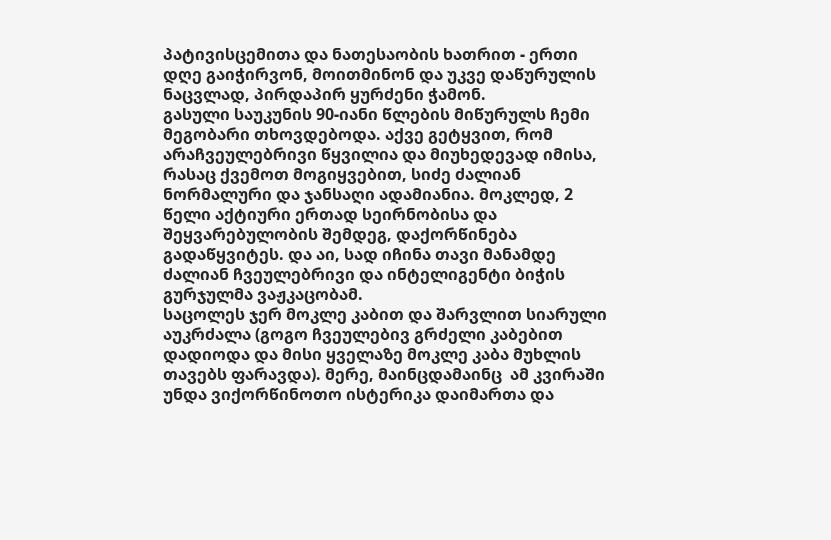პატივისცემითა და ნათესაობის ხათრით - ერთი დღე გაიჭირვონ, მოითმინონ და უკვე დაწურულის ნაცვლად, პირდაპირ ყურძენი ჭამონ.
გასული საუკუნის 90-იანი წლების მიწურულს ჩემი მეგობარი თხოვდებოდა. აქვე გეტყვით, რომ არაჩვეულებრივი წყვილია და მიუხედევად იმისა, რასაც ქვემოთ მოგიყვებით, სიძე ძალიან ნორმალური და ჯანსაღი ადამიანია. მოკლედ, 2 წელი აქტიური ერთად სეირნობისა და შეყვარებულობის შემდეგ, დაქორწინება გადაწყვიტეს. და აი, სად იჩინა თავი მანამდე ძალიან ჩვეულებრივი და ინტელიგენტი ბიჭის გურჯულმა ვაჟკაცობამ.
საცოლეს ჯერ მოკლე კაბით და შარვლით სიარული აუკრძალა (გოგო ჩვეულებივ გრძელი კაბებით დადიოდა და მისი ყველაზე მოკლე კაბა მუხლის თავებს ფარავდა). მერე, მაინცდამაინც  ამ კვირაში უნდა ვიქორწინოთო ისტერიკა დაიმართა და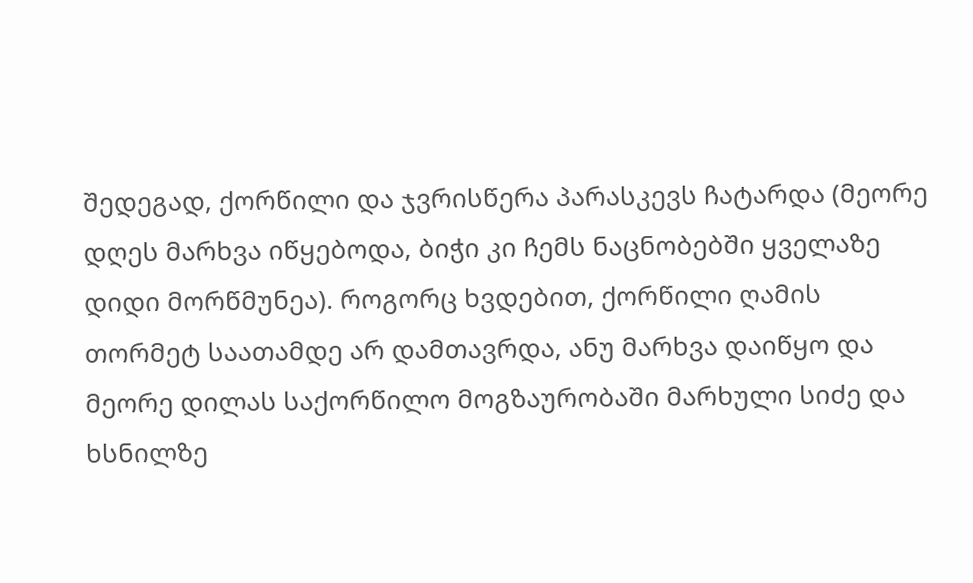შედეგად, ქორწილი და ჯვრისწერა პარასკევს ჩატარდა (მეორე დღეს მარხვა იწყებოდა, ბიჭი კი ჩემს ნაცნობებში ყველაზე დიდი მორწმუნეა). როგორც ხვდებით, ქორწილი ღამის თორმეტ საათამდე არ დამთავრდა, ანუ მარხვა დაიწყო და მეორე დილას საქორწილო მოგზაურობაში მარხული სიძე და ხსნილზე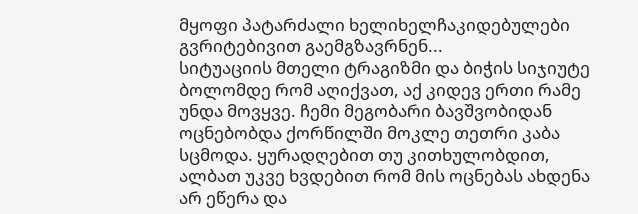მყოფი პატარძალი ხელიხელჩაკიდებულები გვრიტებივით გაემგზავრნენ...
სიტუაციის მთელი ტრაგიზმი და ბიჭის სიჯიუტე ბოლომდე რომ აღიქვათ, აქ კიდევ ერთი რამე უნდა მოვყვე. ჩემი მეგობარი ბავშვობიდან ოცნებობდა ქორწილში მოკლე თეთრი კაბა სცმოდა. ყურადღებით თუ კითხულობდით, ალბათ უკვე ხვდებით რომ მის ოცნებას ახდენა არ ეწერა და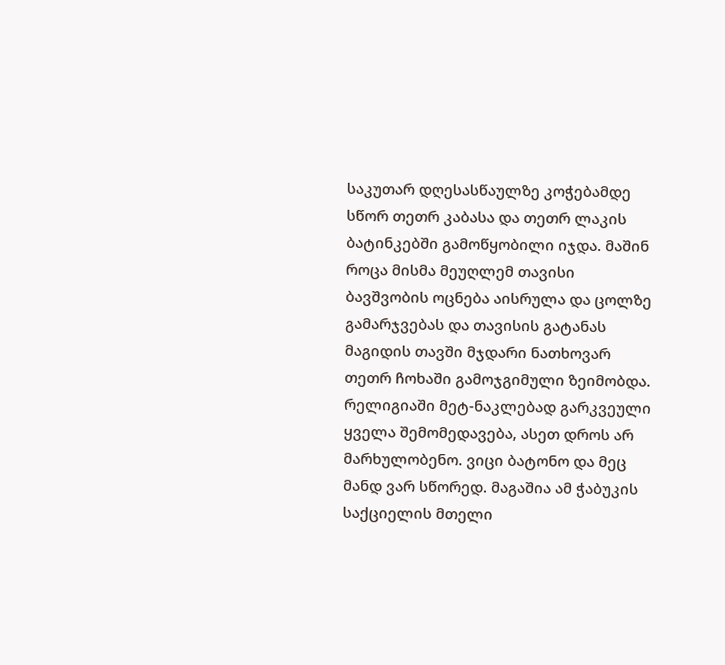საკუთარ დღესასწაულზე კოჭებამდე სწორ თეთრ კაბასა და თეთრ ლაკის ბატინკებში გამოწყობილი იჯდა. მაშინ როცა მისმა მეუღლემ თავისი ბავშვობის ოცნება აისრულა და ცოლზე გამარჯვებას და თავისის გატანას მაგიდის თავში მჯდარი ნათხოვარ თეთრ ჩოხაში გამოჯგიმული ზეიმობდა.
რელიგიაში მეტ-ნაკლებად გარკვეული ყველა შემომედავება, ასეთ დროს არ მარხულობენო. ვიცი ბატონო და მეც მანდ ვარ სწორედ. მაგაშია ამ ჭაბუკის საქციელის მთელი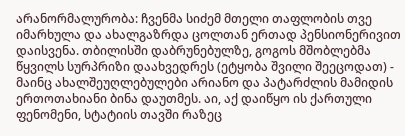არანორმალურობა: ჩვენმა სიძემ მთელი თაფლობის თვე იმარხულა და ახალგაზრდა ცოლთან ერთად პენსიონერივით დაისვენა. თბილისში დაბრუნებულზე, გოგოს მშობლებმა წყვილს სურპრიზი დაახვედრეს (ეტყობა შვილი შეეცოდათ) - მაინც ახალშეუღლებულები არიანო და პატარძლის მამიდის ერთოთახიანი ბინა დაუთმეს. აი, აქ დაიწყო ის ქართული ფენომენი, სტატიის თავში რაზეც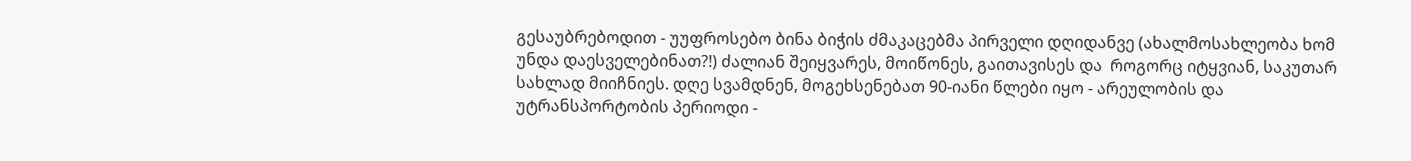გესაუბრებოდით - უუფროსებო ბინა ბიჭის ძმაკაცებმა პირველი დღიდანვე (ახალმოსახლეობა ხომ უნდა დაესველებინათ?!) ძალიან შეიყვარეს, მოიწონეს, გაითავისეს და  როგორც იტყვიან, საკუთარ სახლად მიიჩნიეს. დღე სვამდნენ, მოგეხსენებათ 90-იანი წლები იყო - არეულობის და უტრანსპორტობის პერიოდი -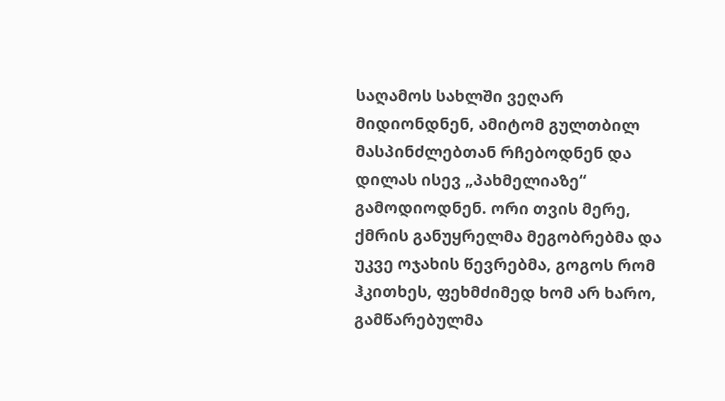საღამოს სახლში ვეღარ მიდიონდნენ, ამიტომ გულთბილ მასპინძლებთან რჩებოდნენ და დილას ისევ „პახმელიაზე“ გამოდიოდნენ. ორი თვის მერე, ქმრის განუყრელმა მეგობრებმა და უკვე ოჯახის წევრებმა, გოგოს რომ ჰკითხეს, ფეხმძიმედ ხომ არ ხარო, გამწარებულმა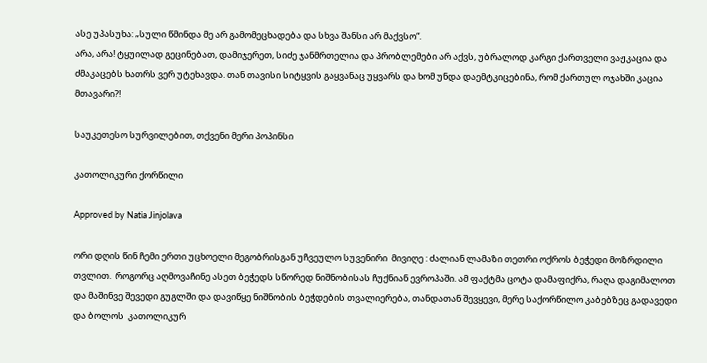ასე უპასუხა: „სული წმინდა მე არ გამომეცხადება და სხვა შანსი არ მაქვსო“.
არა, არა! ტყუილად გეცინებათ, დამიჯერეთ, სიძე ჯანმრთელია და პრობლემები არ აქვს, უბრალოდ კარგი ქართველი ვაჟკაცია და ძმაკაცებს ხათრს ვერ უტეხავდა. თან თავისი სიტყვის გაყვანაც უყვარს და ხომ უნდა დაემტკიცებინა, რომ ქართულ ოჯახში კაცია მთავარი?!

საუკეთესო სურვილებით, თქვენი მერი პოპინსი

კათოლიკური ქორწილი

Approved by Natia Jinjolava

ორი დღის წინ ჩემი ერთი უცხოელი მეგობრისგან უჩვეულო სუვენირი  მივიღე : ძალიან ლამაზი თეთრი ოქროს ბეჭედი მოზრდილი თვლით.  როგორც აღმოვაჩინე ასეთ ბეჭედს სწორედ ნიშნობისას ჩუქნიან ევროპაში. ამ ფაქტმა ცოტა დამაფიქრა, რაღა დაგიმალოთ და მაშინვე შევედი გუგლში და დავიწყე ნიშნობის ბეჭდების თვალიერება, თანდათან შევყევი, მერე საქორწილო კაბებზეც გადავედი და ბოლოს  კათოლიკურ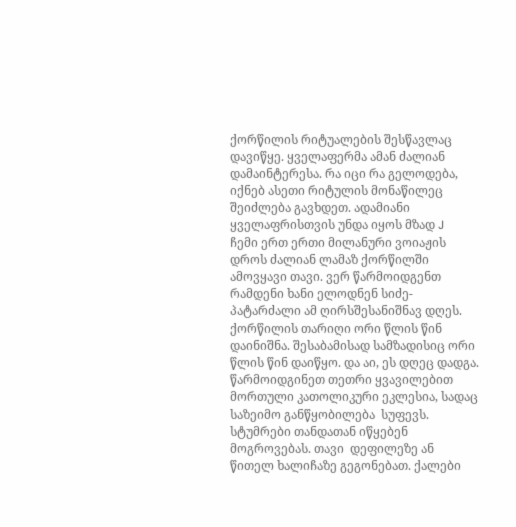ქორწილის რიტუალების შესწავლაც დავიწყე. ყველაფერმა ამან ძალიან დამაინტერესა. რა იცი რა გელოდება, იქნებ ასეთი რიტულის მონაწილეც შეიძლება გავხდეთ. ადამიანი ყველაფრისთვის უნდა იყოს მზად J
ჩემი ერთ ერთი მილანური ვოიაჟის დროს ძალიან ლამაზ ქორწილში ამოვყავი თავი. ვერ წარმოიდგენთ რამდენი ხანი ელოდნენ სიძე-პატარძალი ამ ღირსშესანიშნავ დღეს. ქორწილის თარიღი ორი წლის წინ დაინიშნა. შესაბამისად სამზადისიც ორი წლის წინ დაიწყო. და აი, ეს დღეც დადგა. წარმოიდგინეთ თეთრი ყვავილებით მორთული კათოლიკური ეკლესია, სადაც საზეიმო განწყობილება  სუფევს. სტუმრები თანდათან იწყებენ მოგროვებას. თავი  დეფილეზე ან  წითელ ხალიჩაზე გეგონებათ. ქალები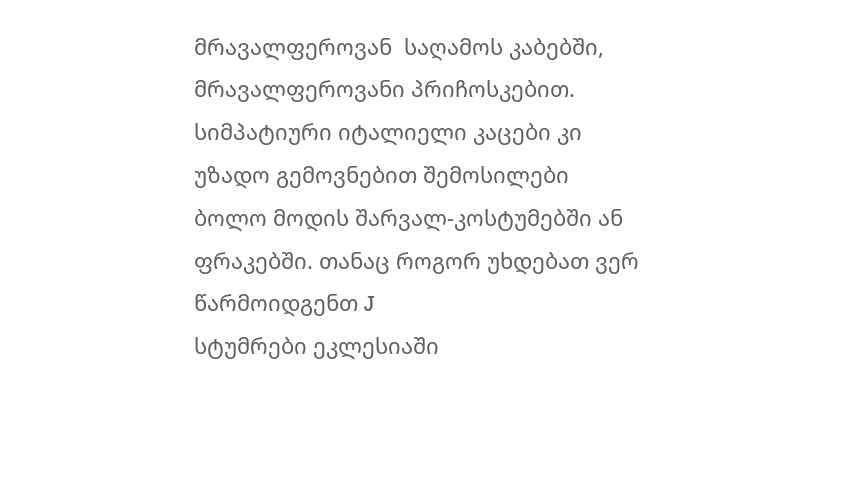მრავალფეროვან  საღამოს კაბებში, მრავალფეროვანი პრიჩოსკებით. სიმპატიური იტალიელი კაცები კი უზადო გემოვნებით შემოსილები ბოლო მოდის შარვალ-კოსტუმებში ან ფრაკებში. თანაც როგორ უხდებათ ვერ წარმოიდგენთ J
სტუმრები ეკლესიაში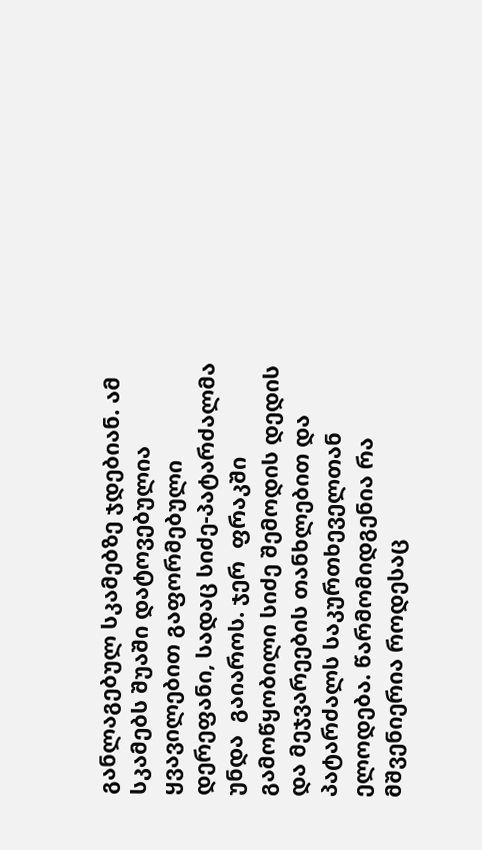განლაგებულ სკამებზე ჯდებიან. ამ სკამებს შუაში დატოვებულია ყვავილებით გაფორმებული დერეფანი, სადაც სიძე-პატარძალმა უნდა  გაიაროს. ჯერ  ფრაკში გამოწყობილი სიძე შემოდის დედის და მეჯვარეების თანხლებით და პატარძალს საკურთხეველთან ელოდება. წარმომიდგენია რა მშვენიერია როდესაც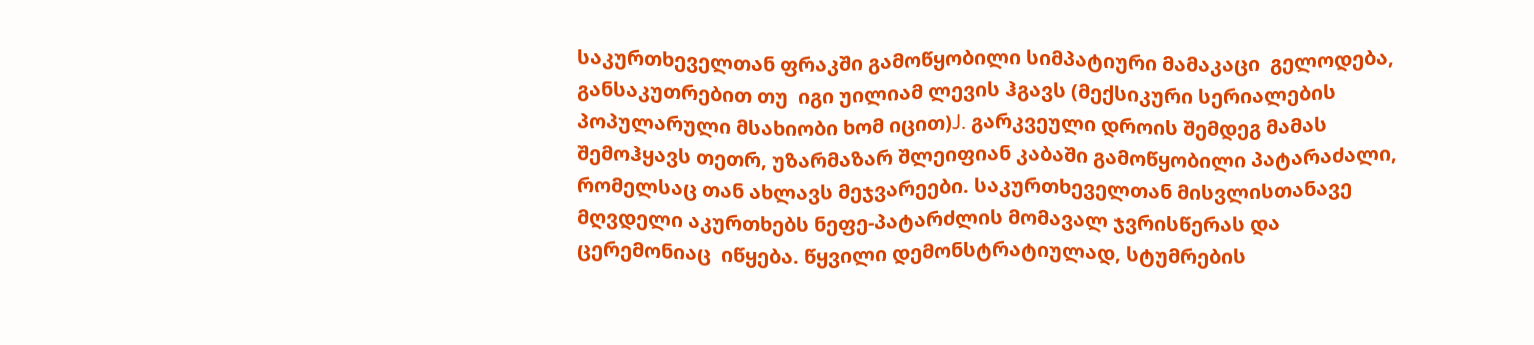საკურთხეველთან ფრაკში გამოწყობილი სიმპატიური მამაკაცი  გელოდება, განსაკუთრებით თუ  იგი უილიამ ლევის ჰგავს (მექსიკური სერიალების პოპულარული მსახიობი ხომ იცით)J. გარკვეული დროის შემდეგ მამას შემოჰყავს თეთრ, უზარმაზარ შლეიფიან კაბაში გამოწყობილი პატარაძალი, რომელსაც თან ახლავს მეჯვარეები. საკურთხეველთან მისვლისთანავე მღვდელი აკურთხებს ნეფე-პატარძლის მომავალ ჯვრისწერას და  ცერემონიაც  იწყება. წყვილი დემონსტრატიულად, სტუმრების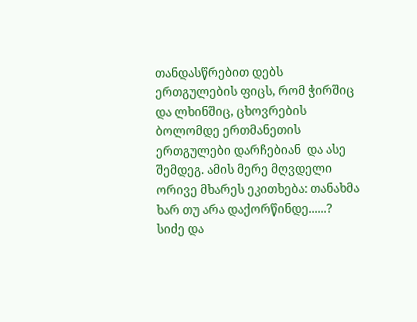თანდასწრებით დებს ერთგულების ფიცს, რომ ჭირშიც და ლხინშიც, ცხოვრების ბოლომდე ერთმანეთის ერთგულები დარჩებიან  და ასე შემდეგ. ამის მერე მღვდელი ორივე მხარეს ეკითხება: თანახმა ხარ თუ არა დაქორწინდე......? სიძე და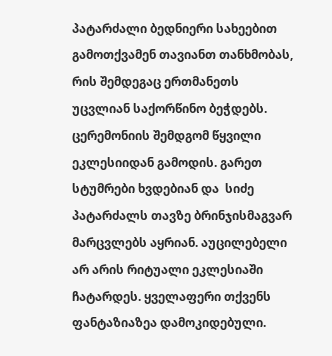პატარძალი ბედნიერი სახეებით გამოთქვამენ თავიანთ თანხმობას, რის შემდეგაც ერთმანეთს უცვლიან საქორწინო ბეჭდებს. ცერემონიის შემდგომ წყვილი ეკლესიიდან გამოდის. გარეთ სტუმრები ხვდებიან და  სიძე პატარძალს თავზე ბრინჯისმაგვარ მარცვლებს აყრიან. აუცილებელი არ არის რიტუალი ეკლესიაში ჩატარდეს. ყველაფერი თქვენს ფანტაზიაზეა დამოკიდებული.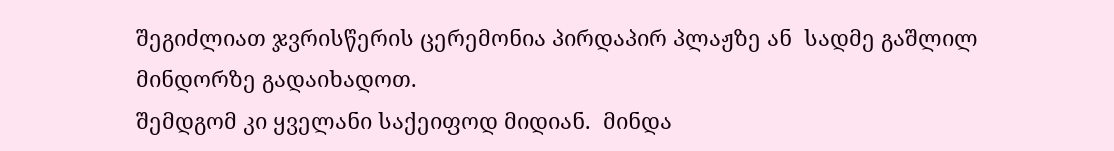შეგიძლიათ ჯვრისწერის ცერემონია პირდაპირ პლაჟზე ან  სადმე გაშლილ მინდორზე გადაიხადოთ.
შემდგომ კი ყველანი საქეიფოდ მიდიან.  მინდა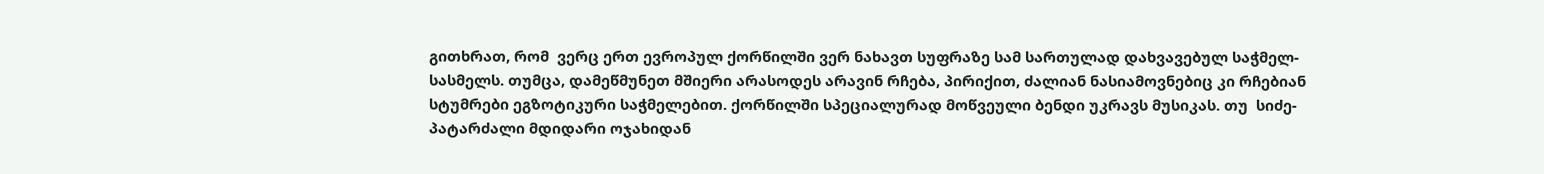გითხრათ, რომ  ვერც ერთ ევროპულ ქორწილში ვერ ნახავთ სუფრაზე სამ სართულად დახვავებულ საჭმელ-სასმელს. თუმცა, დამეწმუნეთ მშიერი არასოდეს არავინ რჩება, პირიქით, ძალიან ნასიამოვნებიც კი რჩებიან სტუმრები ეგზოტიკური საჭმელებით. ქორწილში სპეციალურად მოწვეული ბენდი უკრავს მუსიკას. თუ  სიძე-პატარძალი მდიდარი ოჯახიდან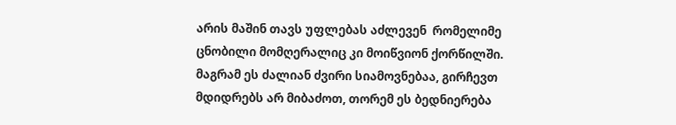არის მაშინ თავს უფლებას აძლევენ  რომელიმე ცნობილი მომღერალიც კი მოიწვიონ ქორწილში. მაგრამ ეს ძალიან ძვირი სიამოვნებაა, გირჩევთ მდიდრებს არ მიბაძოთ, თორემ ეს ბედნიერება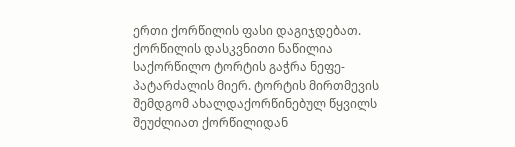ერთი ქორწილის ფასი დაგიჯდებათ.    ქორწილის დასკვნითი ნაწილია საქორწილო ტორტის გაჭრა ნეფე-პატარძალის მიერ. ტორტის მირთმევის შემდგომ ახალდაქორწინებულ წყვილს შეუძლიათ ქორწილიდან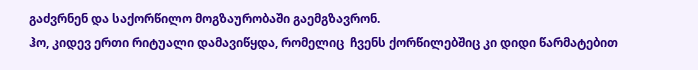გაძვრნენ და საქორწილო მოგზაურობაში გაემგზავრონ.
ჰო, კიდევ ერთი რიტუალი დამავიწყდა, რომელიც  ჩვენს ქორწილებშიც კი დიდი წარმატებით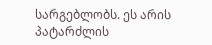სარგებლობს. ეს არის პატარძლის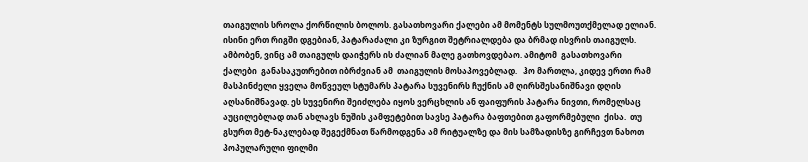თაიგულის სროლა ქორწილის ბოლოს. გასათხოვარი ქალები ამ მომენტს სულმოუთქმელად ელიან. ისინი ერთ რიგში დგებიან, პატარაძალი კი ზურგით შეტრიალდება და ბრმად ისვრის თაიგულს. ამბობენ, ვინც ამ თაიგულს დაიჭერს ის ძალიან მალე გათხოვდებაო. ამიტომ  გასათხოვარი ქალები  განასაკუთრებით იბრძვიან ამ  თაიგულის მოსაპოვებლად.   ჰო მართლა, კიდევ ერთი რამ მასპინძელი ყველა მოწვეულ სტუმარს პატარა სუვენირს ჩუქნის ამ ღირსშესანიშნავი დღის აღსანიშნავად. ეს სუვენირი შეიძლება იყოს ვერცხლის ან ფაიფურის პატარა ნივთი, რომელსაც აუცილებლად თან ახლავს ნუშის კამფეტებით სავსე პატარა ბაფთებით გაფორმებული  ქისა.  თუ გსურთ მეტ-ნაკლებად შეგექმნათ წარმოდგენა ამ რიტუალზე და მის სამზადისზე გირჩევთ ნახოთ პოპულარული ფილმი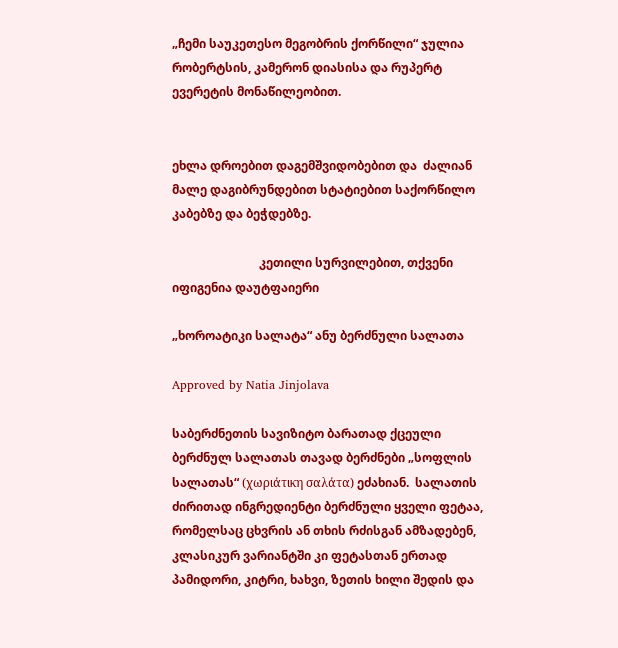„ჩემი საუკეთესო მეგობრის ქორწილი“ ჯულია რობერტსის, კამერონ დიასისა და რუპერტ ევერეტის მონაწილეობით.


ეხლა დროებით დაგემშვიდობებით და  ძალიან მალე დაგიბრუნდებით სტატიებით საქორწილო კაბებზე და ბეჭდებზე.

                             კეთილი სურვილებით, თქვენი იფიგენია დაუტფაიერი

„ხოროატიკი სალატა“ ანუ ბერძნული სალათა

Approved by Natia Jinjolava

საბერძნეთის სავიზიტო ბარათად ქცეული ბერძნულ სალათას თავად ბერძნები „სოფლის სალათას“ (χωριάτικη σαλάτα) ეძახიან.  სალათის ძირითად ინგრედიენტი ბერძნული ყველი ფეტაა, რომელსაც ცხვრის ან თხის რძისგან ამზადებენ, კლასიკურ ვარიანტში კი ფეტასთან ერთად პამიდორი, კიტრი, ხახვი, ზეთის ხილი შედის და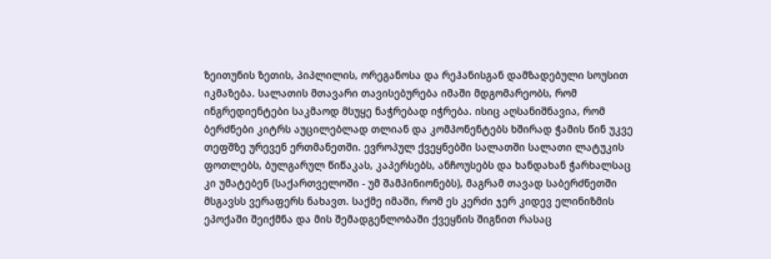ზეითუნის ზეთის, პიპლილის, ორეგანოსა და რეჰანისგან დამზადებული სოუსით იკმაზება. სალათის მთავარი თავისებურება იმაში მდგომარეობს, რომ ინგრედიენტები საკმაოდ მსუყე ნაჭრებად იჭრება. ისიც აღსანიშნავია, რომ ბერძნები კიტრს აუცილებლად თლიან და კომპონენტებს ხშირად ჭამის წინ უკვე თეფშზე ურევენ ერთმანეთში. ევროპულ ქვეყნებში სალათში სალათი ლატუკის ფოთლებს, ბულგარულ წიწაკას, კაპერსებს, ანჩოუსებს და ხანდახან ჭარხალსაც კი უმატებენ (საქართველოში - უმ შამპინიონებს), მაგრამ თავად საბერძნეთში მსგავსს ვერაფერს ნახავთ. საქმე იმაში, რომ ეს კერძი ჯერ კიდევ ელინიზმის ეპოქაში შეიქმნა და მის შემადგენლობაში ქვეყნის შიგნით რასაც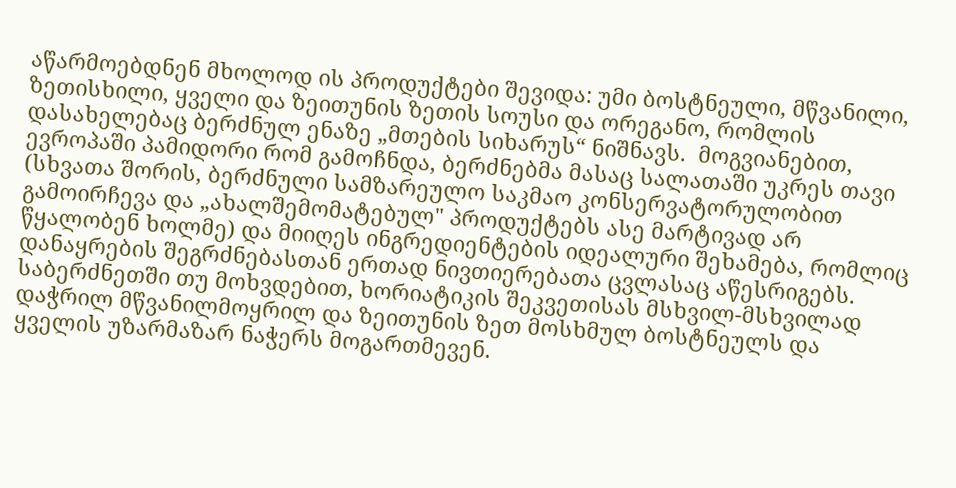აწარმოებდნენ მხოლოდ ის პროდუქტები შევიდა: უმი ბოსტნეული, მწვანილი, ზეთისხილი, ყველი და ზეითუნის ზეთის სოუსი და ორეგანო, რომლის დასახელებაც ბერძნულ ენაზე „მთების სიხარუს“ ნიშნავს.  მოგვიანებით, ევროპაში პამიდორი რომ გამოჩნდა, ბერძნებმა მასაც სალათაში უკრეს თავი (სხვათა შორის, ბერძნული სამზარეულო საკმაო კონსერვატორულობით გამოირჩევა და „ახალშემომატებულ" პროდუქტებს ასე მარტივად არ წყალობენ ხოლმე) და მიიღეს ინგრედიენტების იდეალური შეხამება, რომლიც დანაყრების შეგრძნებასთან ერთად ნივთიერებათა ცვლასაც აწესრიგებს.
საბერძნეთში თუ მოხვდებით, ხორიატიკის შეკვეთისას მსხვილ-მსხვილად  დაჭრილ მწვანილმოყრილ და ზეითუნის ზეთ მოსხმულ ბოსტნეულს და ყველის უზარმაზარ ნაჭერს მოგართმევენ.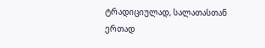ტრადიციულად, სალათასთან ერთად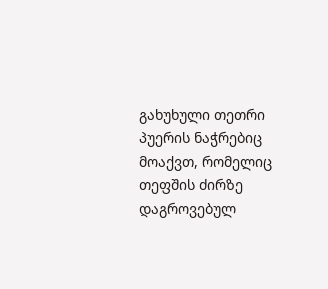გახუხული თეთრი პუერის ნაჭრებიც მოაქვთ, რომელიც თეფშის ძირზე დაგროვებულ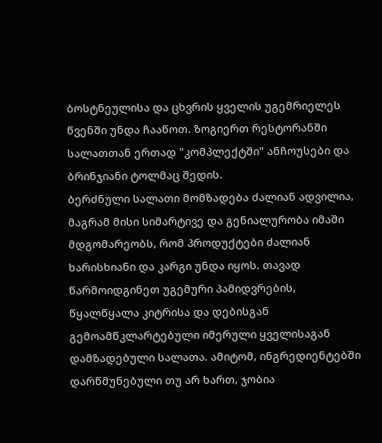ბოსტნეულისა და ცხვრის ყველის უგემრიელეს წვენში უნდა ჩააწოთ. ზოგიერთ რესტორანში სალათთან ერთად "კომპლექტში" ანჩოუსები და ბრინჯიანი ტოლმაც შედის.
ბერძნული სალათი მომზადება ძალიან ადვილია, მაგრამ მისი სიმარტივე და გენიალურობა იმაში მდგომარეობს, რომ პროდუქტები ძალიან ხარისხიანი და კარგი უნდა იყოს. თავად წარმოიდგინეთ უგემური პამიდვრების, წყალწყალა კიტრისა და დებისგან გემოამწკლარტებული იმერული ყველისაგან დამზადებული სალათა. ამიტომ, ინგრედიენტებში დარწმუნებული თუ არ ხართ, ჯობია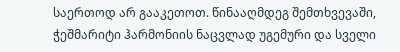საერთოდ არ გააკეთოთ. წინააღმდეგ შემთხვევაში, ჭეშმარიტი ჰარმონიის ნაცვლად უგემური და სველი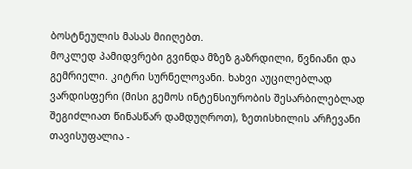ბოსტნეულის მასას მიიღებთ.
მოკლედ პამიდვრები გვინდა მზეზ გაზრდილი, წვნიანი და გემრიელი. კიტრი სურნელოვანი. ხახვი აუცილებლად ვარდისფერი (მისი გემოს ინტენსიურობის შესარბილებლად შეგიძლიათ წინასწარ დამდუღროთ), ზეთისხილის არჩევანი თავისუფალია -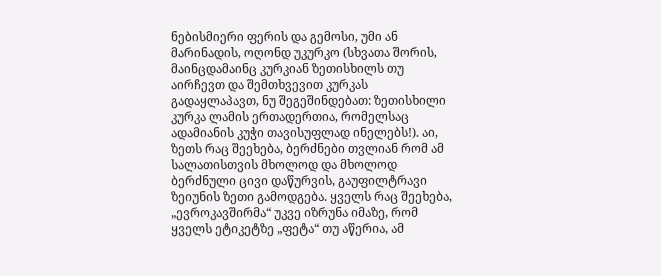ნებისმიერი ფერის და გემოსი, უმი ან მარინადის, ოღონდ უკურკო (სხვათა შორის, მაინცდამაინც კურკიან ზეთისხილს თუ აირჩევთ და შემთხვევით კურკას გადაყლაპავთ, ნუ შეგეშინდებათ: ზეთისხილი კურკა ლამის ერთადერთია, რომელსაც ადამიანის კუჭი თავისუფლად ინელებს!). აი, ზეთს რაც შეეხება, ბერძნები თვლიან რომ ამ სალათისთვის მხოლოდ და მხოლოდ ბერძნული ცივი დაწურვის, გაუფილტრავი ზეიუნის ზეთი გამოდგება. ყველს რაც შეეხება, „ევროკავშირმა“ უკვე იზრუნა იმაზე, რომ ყველს ეტიკეტზე „ფეტა“ თუ აწერია, ამ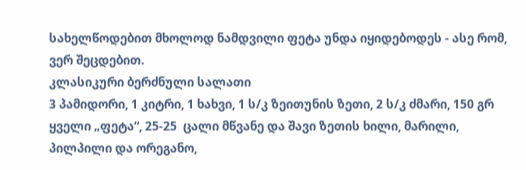სახელწოდებით მხოლოდ ნამდვილი ფეტა უნდა იყიდებოდეს - ასე რომ, ვერ შეცდებით.
კლასიკური ბერძნული სალათი
3 პამიდორი, 1 კიტრი, 1 ხახვი, 1 ს/კ ზეითუნის ზეთი, 2 ს/კ ძმარი, 150 გრ ყველი „ფეტა“, 25-25  ცალი მწვანე და შავი ზეთის ხილი, მარილი, პილპილი და ორეგანო,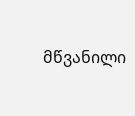მწვანილი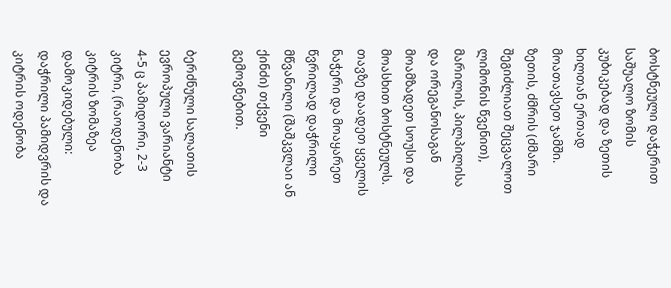ბოსტნეული დაჭერით საშუალო ზომის კუბიკებად და ზეთის ხილთან ერთად მოათავსეთ ჯამში. ზეთის, ძმრის (ძმარი შეგიძლიათ შეცვალოთ ლიმონის წვენით), მარილის, პილპილისა და ორეგანოსაგან მოამზადეთ სოუსი და მოასხით ბოსტნეულს. თავზე დაადეთ ყველის ნაჭერი და მოაყარეთ წვრილად დაჭრილი მწვანილი (შაშკვლაი ან ქინძი) თქვენი გემოვნებით.

ბერძნული სალათის ევროპული ვარიანტი
4-5 ც პამიდორი, 2-3 კიტრი, (რაოდენობა კიტრის ზომაზეა დამოკიდებული: დაჭრილი პამიდვრის და კიტრის ოდენობა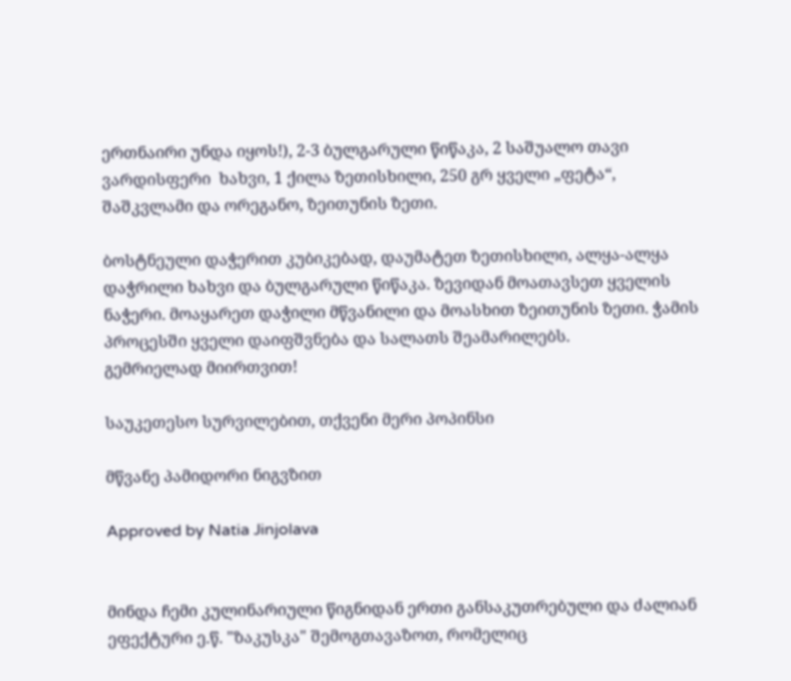ერთნაირი უნდა იყოს!), 2-3 ბულგარული წიწაკა, 2 საშუალო თავი ვარდისფერი  ხახვი, 1 ქილა ზეთისხილი, 250 გრ ყველი „ფეტა“, შაშკვლამი და ორეგანო, ზეითუნის ზეთი.

ბოსტნეული დაჭერით კუბიკებად, დაუმატეთ ზეთისხილი, ალყა-ალყა დაჭრილი ხახვი და ბულგარული წიწაკა. ზევიდან მოათავსეთ ყველის ნაჭერი. მოაყარეთ დაჭილი მწვანილი და მოასხით ზეითუნის ზეთი. ჭამის პროცესში ყველი დაიფშვნება და სალათს შეამარილებს.
გემრიელად მიირთვით!

საუკეთესო სურვილებით, თქვენი მერი პოპინსი

მწვანე პამიდორი ნიგვზით

Approved by Natia Jinjolava


მინდა ჩემი კულინარიული წიგნიდან ერთი განსაკუთრებული და ძალიან ეფექტური ე.წ. "ზაკუსკა" შემოგთავაზოთ, რომელიც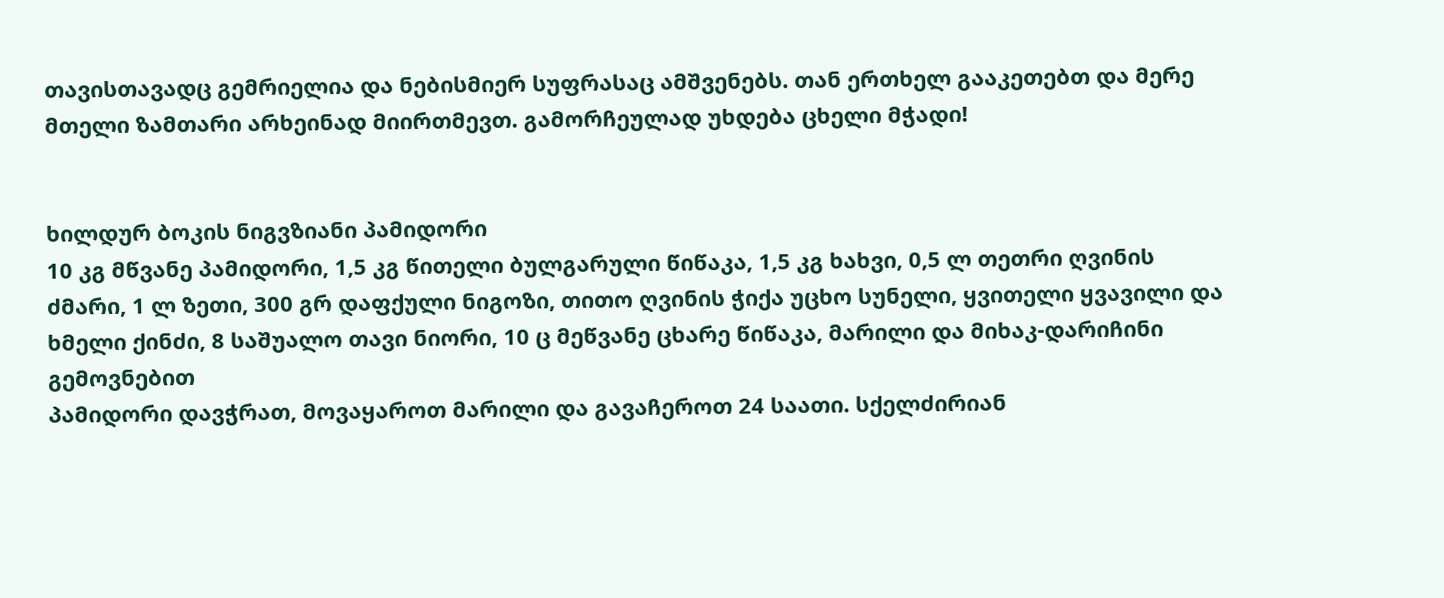თავისთავადც გემრიელია და ნებისმიერ სუფრასაც ამშვენებს. თან ერთხელ გააკეთებთ და მერე მთელი ზამთარი არხეინად მიირთმევთ. გამორჩეულად უხდება ცხელი მჭადი!


ხილდურ ბოკის ნიგვზიანი პამიდორი
10 კგ მწვანე პამიდორი, 1,5 კგ წითელი ბულგარული წიწაკა, 1,5 კგ ხახვი, 0,5 ლ თეთრი ღვინის ძმარი, 1 ლ ზეთი, 300 გრ დაფქული ნიგოზი, თითო ღვინის ჭიქა უცხო სუნელი, ყვითელი ყვავილი და ხმელი ქინძი, 8 საშუალო თავი ნიორი, 10 ც მეწვანე ცხარე წიწაკა, მარილი და მიხაკ-დარიჩინი გემოვნებით
პამიდორი დავჭრათ, მოვაყაროთ მარილი და გავაჩეროთ 24 საათი. სქელძირიან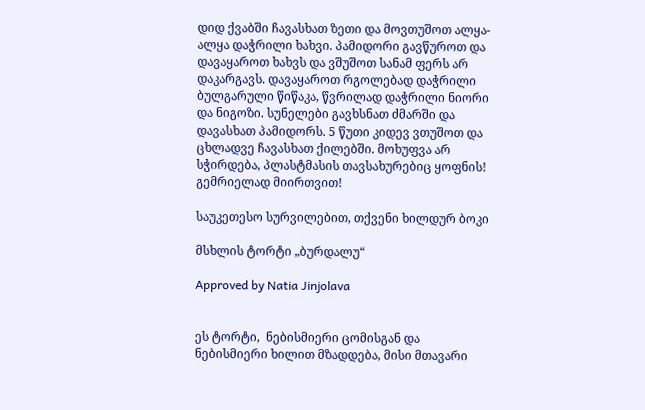დიდ ქვაბში ჩავასხათ ზეთი და მოვთუშოთ ალყა-ალყა დაჭრილი ხახვი. პამიდორი გავწუროთ და დავაყაროთ ხახვს და ვშუშოთ სანამ ფერს არ დაკარგავს. დავაყაროთ რგოლებად დაჭრილი ბულგარული წიწაკა, წვრილად დაჭრილი ნიორი და ნიგოზი. სუნელები გავხსნათ ძმარში და დავასხათ პამიდორს. 5 წუთი კიდევ ვთუშოთ და ცხლადვე ჩავასხათ ქილებში. მოხუფვა არ სჭირდება, პლასტმასის თავსახურებიც ყოფნის!
გემრიელად მიირთვით!

საუკეთესო სურვილებით, თქვენი ხილდურ ბოკი

მსხლის ტორტი „ბურდალუ“

Approved by Natia Jinjolava


ეს ტორტი,  ნებისმიერი ცომისგან და ნებისმიერი ხილით მზადდება, მისი მთავარი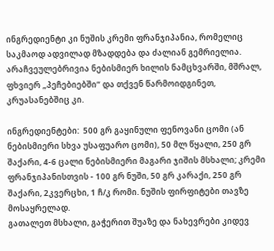ინგრედიენტი კი ნუშის კრემი ფრანჯიპანია, რომელიც საკმაოდ ადვილად მზადდება და ძალიან გემრიელია. არაჩვეულებრივია ნებისმიერ ხილის ნამცხვარში, მშრალ, ფხვიერ „პეჩებიებში“ და თქვენ წარმოიდგინეთ, კრუასანებშიც კი.

ინგრედიენტები:  500 გრ გაყინული ფენოვანი ცომი (ან ნებისმიერი სხვა უსაფუარო ცომი), 50 მლ წყალი, 250 გრ შაქარი, 4-6 ცალი ნებისმიერი მაგარი ჯიშის მსხალი; კრემი ფრანჯიპანისთვის - 100 გრ ნუში, 50 გრ კარაქი, 250 გრ შაქარი, 2კვერცხი, 1 ჩ/კ რომი. ნუშის ფირფიტები თავზე მოსაყრელად.
გათალეთ მსხალი, გაჭერით შუაზე და ნახევრები კიდევ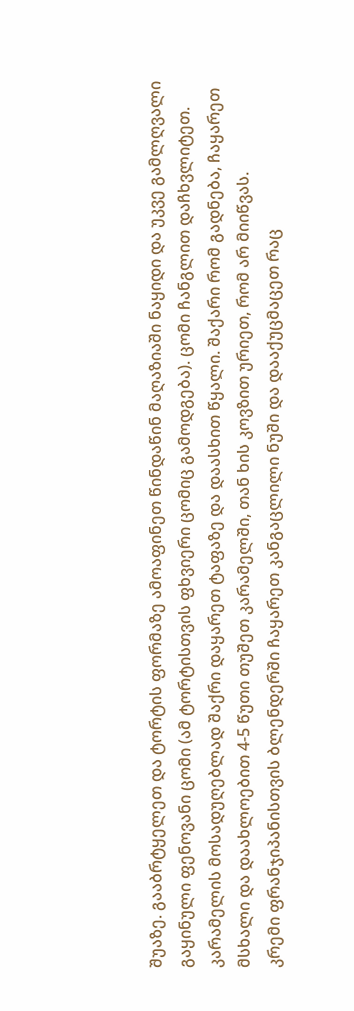შუაზე. გააბრტყელეთ და ტორტის ფორმაზე ამოაფინეთ წინდაწინ მაღაზიაში ნაყიდი და უკვე გამლღვალი გაყინული ფენოვანი ცომი (ამ ტორტისთვის ფხვიერი ცომიც გამოდგება). ცომი ჩანგლით დაჩხვლიტეთ. კარამელის მოსადუღებლად შაქრი დაყარეთ ტაფაზე და დაასხით წყალი. შაქარი რომ გადნება, ჩაყარეთ მსხალი და დაახლოებით 4-5 წუთი თუშეთ კარამელში, თან ხის კოვზით ურიეთ, რომ არ მიიწვას.
კრემი ფრანჯიპანისთვის ბლენდერში ჩაყარეთ კანგაცლილი ნუში და დააქუცმაცეთ რაც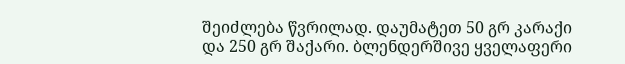შეიძლება წვრილად. დაუმატეთ 50 გრ კარაქი და 250 გრ შაქარი. ბლენდერშივე ყველაფერი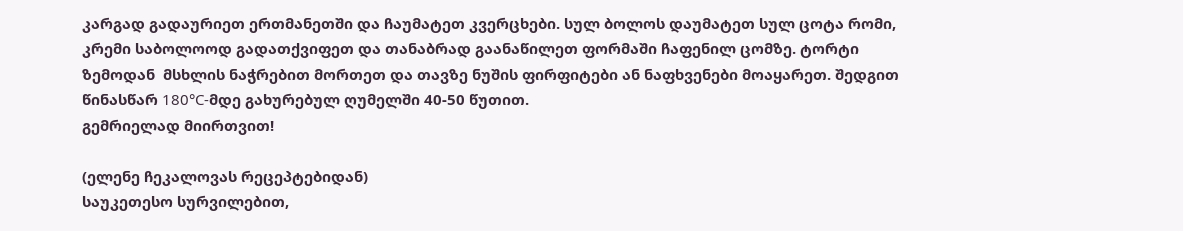კარგად გადაურიეთ ერთმანეთში და ჩაუმატეთ კვერცხები. სულ ბოლოს დაუმატეთ სულ ცოტა რომი, კრემი საბოლოოდ გადათქვიფეთ და თანაბრად გაანაწილეთ ფორმაში ჩაფენილ ცომზე. ტორტი ზემოდან  მსხლის ნაჭრებით მორთეთ და თავზე ნუშის ფირფიტები ან ნაფხვენები მოაყარეთ. შედგით წინასწარ 180°C-მდე გახურებულ ღუმელში 40-50 წუთით.
გემრიელად მიირთვით!

(ელენე ჩეკალოვას რეცეპტებიდან)
საუკეთესო სურვილებით,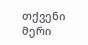თქვენი მერი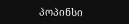პოპინსი